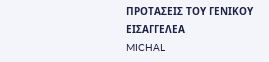ΠΡΟΤΑΣΕΙΣ ΤΟΥ ΓΕΝΙΚΟΥ ΕΙΣΑΓΓΕΛΕΑ
MICHAL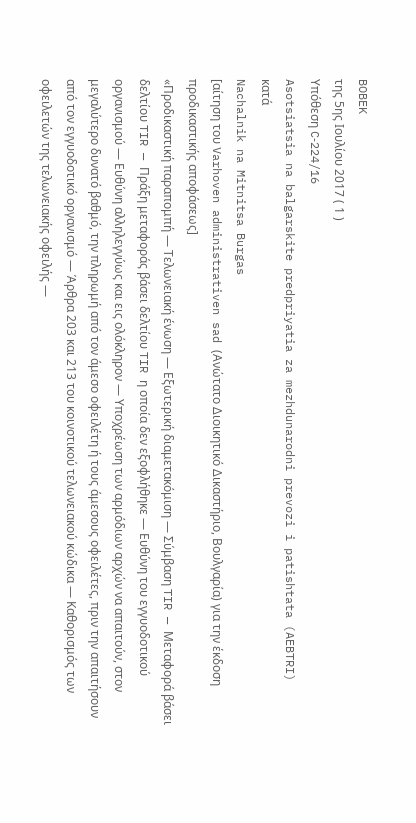BOBEK
της 5ης Ιουλίου 2017 ( 1 )
Υπόθεση C‑224/16
Asotsiatsia na balgarskite predpriyatia za mezhdunarodni prevozi i patishtata (AEBTRI)
κατά
Nachalnik na Mitnitsa Burgas
[αίτηση του Varhoven administrativen sad (Ανώτατο Διοικητικό Δικαστήριο, Βουλγαρία) για την έκδοση προδικαστικής αποφάσεως]
«Προδικαστική παραπομπή — Τελωνειακή ένωση — Εξωτερική διαμετακόμιση — Σύμβαση TIR — Μεταφορά βάσει δελτίου TIR — Πράξη μεταφοράς βάσει δελτίου TIR η οποία δεν εξοφλήθηκε — Ευθύνη του εγγυοδοτικού οργανισμού — Ευθύνη αλληλεγγύως και εις ολόκληρον — Υποχρέωση των αρμόδιων αρχών να απαιτούν, στον μεγαλύτερο δυνατό βαθμό, την πληρωμή από τον άμεσο οφειλέτη ή τους άμεσους οφειλέτες, πριν την απαιτήσουν από τον εγγυοδοτικό οργανισμό — Άρθρα 203 και 213 του κοινοτικού τελωνειακού κώδικα — Καθορισμός των οφειλετών της τελωνειακής οφειλής —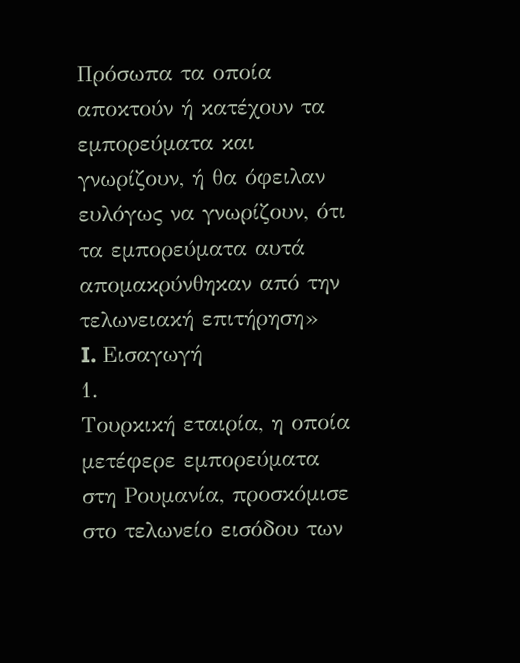Πρόσωπα τα οποία αποκτούν ή κατέχουν τα εμπορεύματα και γνωρίζουν, ή θα όφειλαν ευλόγως να γνωρίζουν, ότι τα εμπορεύματα αυτά απομακρύνθηκαν από την τελωνειακή επιτήρηση»
I. Εισαγωγή
1.
Τουρκική εταιρία, η οποία μετέφερε εμπορεύματα στη Ρουμανία, προσκόμισε στο τελωνείο εισόδου των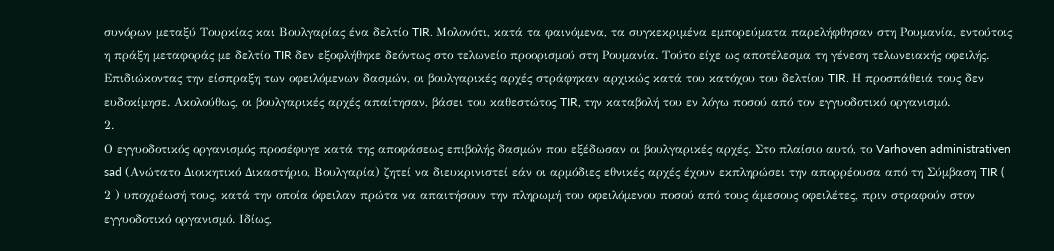συνόρων μεταξύ Τουρκίας και Βουλγαρίας ένα δελτίο TIR. Μολονότι, κατά τα φαινόμενα, τα συγκεκριμένα εμπορεύματα παρελήφθησαν στη Ρουμανία, εντούτοις η πράξη μεταφοράς με δελτίο TIR δεν εξοφλήθηκε δεόντως στο τελωνείο προορισμού στη Ρουμανία. Τούτο είχε ως αποτέλεσμα τη γένεση τελωνειακής οφειλής. Επιδιώκοντας την είσπραξη των οφειλόμενων δασμών, οι βουλγαρικές αρχές στράφηκαν αρχικώς κατά του κατόχου του δελτίου TIR. Η προσπάθειά τους δεν ευδοκίμησε. Ακολούθως, οι βουλγαρικές αρχές απαίτησαν, βάσει του καθεστώτος TIR, την καταβολή του εν λόγω ποσού από τον εγγυοδοτικό οργανισμό.
2.
Ο εγγυοδοτικός οργανισμός προσέφυγε κατά της αποφάσεως επιβολής δασμών που εξέδωσαν οι βουλγαρικές αρχές. Στο πλαίσιο αυτό, το Varhoven administrativen sad (Ανώτατο Διοικητικό Δικαστήριο, Βουλγαρία) ζητεί να διευκρινιστεί εάν οι αρμόδιες εθνικές αρχές έχουν εκπληρώσει την απορρέουσα από τη Σύμβαση TIR ( 2 ) υποχρέωσή τους, κατά την οποία όφειλαν πρώτα να απαιτήσουν την πληρωμή του οφειλόμενου ποσού από τους άμεσους οφειλέτες, πριν στραφούν στον εγγυοδοτικό οργανισμό. Ιδίως,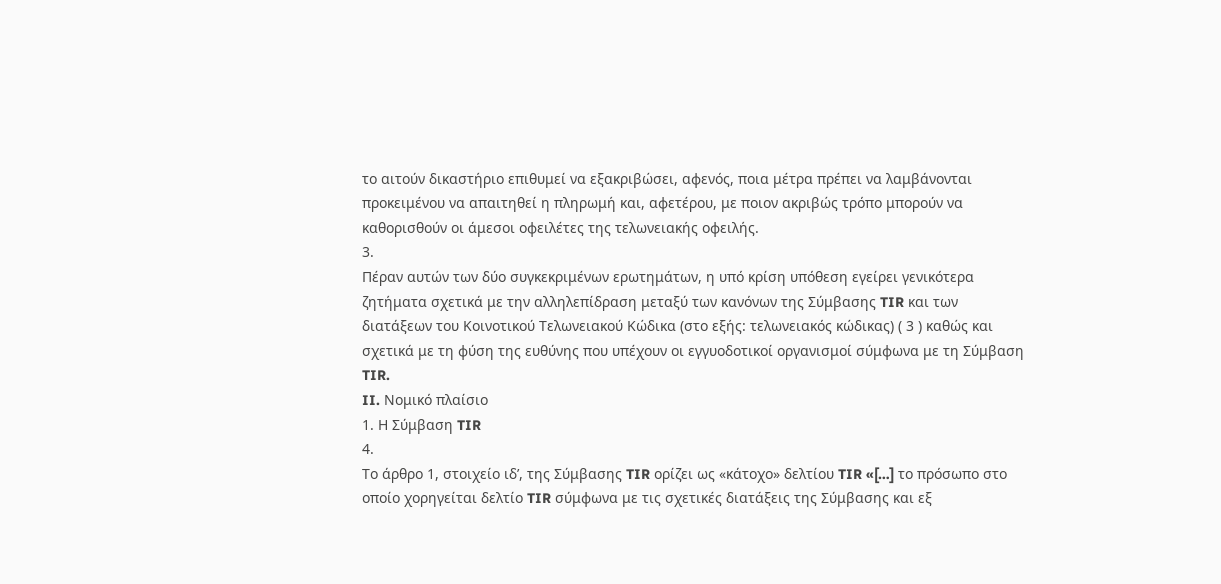το αιτούν δικαστήριο επιθυμεί να εξακριβώσει, αφενός, ποια μέτρα πρέπει να λαμβάνονται προκειμένου να απαιτηθεί η πληρωμή και, αφετέρου, με ποιον ακριβώς τρόπο μπορούν να καθορισθούν οι άμεσοι οφειλέτες της τελωνειακής οφειλής.
3.
Πέραν αυτών των δύο συγκεκριμένων ερωτημάτων, η υπό κρίση υπόθεση εγείρει γενικότερα ζητήματα σχετικά με την αλληλεπίδραση μεταξύ των κανόνων της Σύμβασης TIR και των διατάξεων του Κοινοτικού Τελωνειακού Κώδικα (στο εξής: τελωνειακός κώδικας) ( 3 ) καθώς και σχετικά με τη φύση της ευθύνης που υπέχουν οι εγγυοδοτικοί οργανισμοί σύμφωνα με τη Σύμβαση TIR.
II. Νομικό πλαίσιο
1. Η Σύμβαση TIR
4.
Το άρθρο 1, στοιχείο ιδʹ, της Σύμβασης TIR ορίζει ως «κάτοχο» δελτίου TIR «[…] το πρόσωπο στο οποίο χορηγείται δελτίο TIR σύμφωνα με τις σχετικές διατάξεις της Σύμβασης και εξ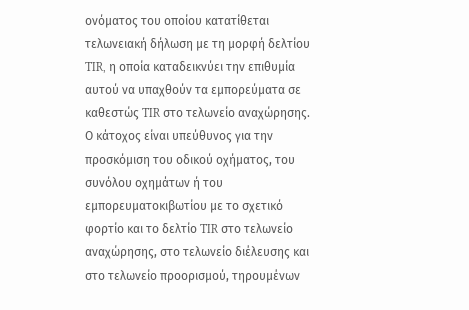ονόματος του οποίου κατατίθεται τελωνειακή δήλωση με τη μορφή δελτίου TIR, η οποία καταδεικνύει την επιθυμία αυτού να υπαχθούν τα εμπορεύματα σε καθεστώς TIR στο τελωνείο αναχώρησης. Ο κάτοχος είναι υπεύθυνος για την προσκόμιση του οδικού οχήματος, του συνόλου οχημάτων ή του εμπορευματοκιβωτίου με το σχετικό φορτίο και το δελτίο TIR στο τελωνείο αναχώρησης, στο τελωνείο διέλευσης και στο τελωνείο προορισμού, τηρουμένων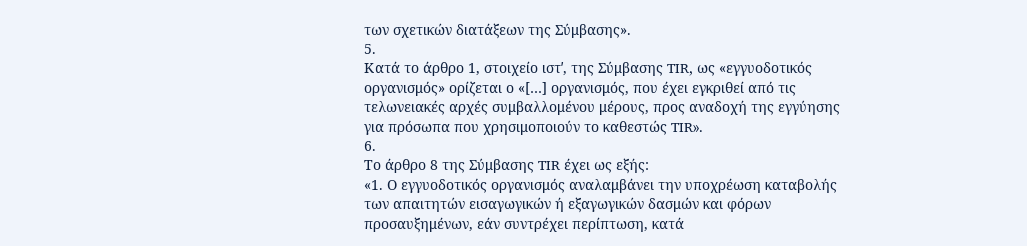των σχετικών διατάξεων της Σύμβασης».
5.
Κατά το άρθρο 1, στοιχείο ιστʹ, της Σύμβασης TIR, ως «εγγυοδοτικός οργανισμός» ορίζεται ο «[…] οργανισμός, που έχει εγκριθεί από τις τελωνειακές αρχές συμβαλλομένου μέρους, προς αναδοχή της εγγύησης για πρόσωπα που χρησιμοποιούν το καθεστώς TIR».
6.
Το άρθρο 8 της Σύμβασης TIR έχει ως εξής:
«1. Ο εγγυοδοτικός οργανισμός αναλαμβάνει την υποχρέωση καταβολής των απαιτητών εισαγωγικών ή εξαγωγικών δασμών και φόρων προσαυξημένων, εάν συντρέχει περίπτωση, κατά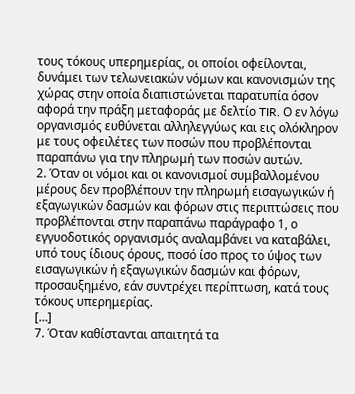τους τόκους υπερημερίας, οι οποίοι οφείλονται, δυνάμει των τελωνειακών νόμων και κανονισμών της χώρας στην οποία διαπιστώνεται παρατυπία όσον αφορά την πράξη μεταφοράς με δελτίο TIR. Ο εν λόγω οργανισμός ευθύνεται αλληλεγγύως και εις ολόκληρον με τους οφειλέτες των ποσών που προβλέπονται παραπάνω για την πληρωμή των ποσών αυτών.
2. Όταν οι νόμοι και οι κανονισμοί συμβαλλομένου μέρους δεν προβλέπουν την πληρωμή εισαγωγικών ή εξαγωγικών δασμών και φόρων στις περιπτώσεις που προβλέπονται στην παραπάνω παράγραφο 1, ο εγγυοδοτικός οργανισμός αναλαμβάνει να καταβάλει, υπό τους ίδιους όρους, ποσό ίσο προς το ύψος των εισαγωγικών ή εξαγωγικών δασμών και φόρων, προσαυξημένο, εάν συντρέχει περίπτωση, κατά τους τόκους υπερημερίας.
[…]
7. Όταν καθίστανται απαιτητά τα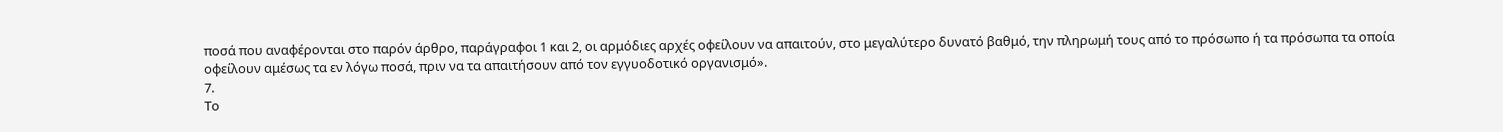ποσά που αναφέρονται στο παρόν άρθρο, παράγραφοι 1 και 2, οι αρμόδιες αρχές οφείλουν να απαιτούν, στο μεγαλύτερο δυνατό βαθμό, την πληρωμή τους από το πρόσωπο ή τα πρόσωπα τα οποία οφείλουν αμέσως τα εν λόγω ποσά, πριν να τα απαιτήσουν από τον εγγυοδοτικό οργανισμό».
7.
Το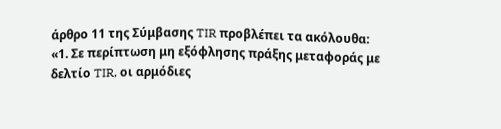άρθρο 11 της Σύμβασης TIR προβλέπει τα ακόλουθα:
«1. Σε περίπτωση μη εξόφλησης πράξης μεταφοράς με δελτίο TIR, οι αρμόδιες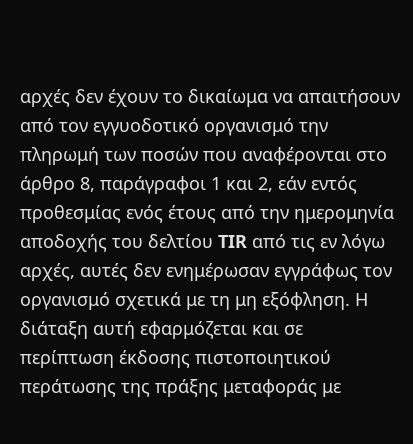αρχές δεν έχουν το δικαίωμα να απαιτήσουν από τον εγγυοδοτικό οργανισμό την πληρωμή των ποσών που αναφέρονται στο άρθρο 8, παράγραφοι 1 και 2, εάν εντός προθεσμίας ενός έτους από την ημερομηνία αποδοχής του δελτίου TIR από τις εν λόγω αρχές, αυτές δεν ενημέρωσαν εγγράφως τον οργανισμό σχετικά με τη μη εξόφληση. Η διάταξη αυτή εφαρμόζεται και σε περίπτωση έκδοσης πιστοποιητικού περάτωσης της πράξης μεταφοράς με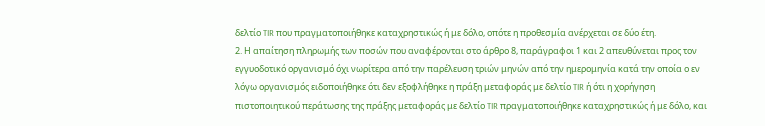δελτίο TIR που πραγματοποιήθηκε καταχρηστικώς ή με δόλο, οπότε η προθεσμία ανέρχεται σε δύο έτη.
2. Η απαίτηση πληρωμής των ποσών που αναφέρονται στο άρθρο 8, παράγραφοι 1 και 2 απευθύνεται προς τον εγγυοδοτικό οργανισμό όχι νωρίτερα από την παρέλευση τριών μηνών από την ημερομηνία κατά την οποία ο εν λόγω οργανισμός ειδοποιήθηκε ότι δεν εξοφλήθηκε η πράξη μεταφοράς με δελτίο TIR ή ότι η χορήγηση πιστοποιητικού περάτωσης της πράξης μεταφοράς με δελτίο TIR πραγματοποιήθηκε καταχρηστικώς ή με δόλο, και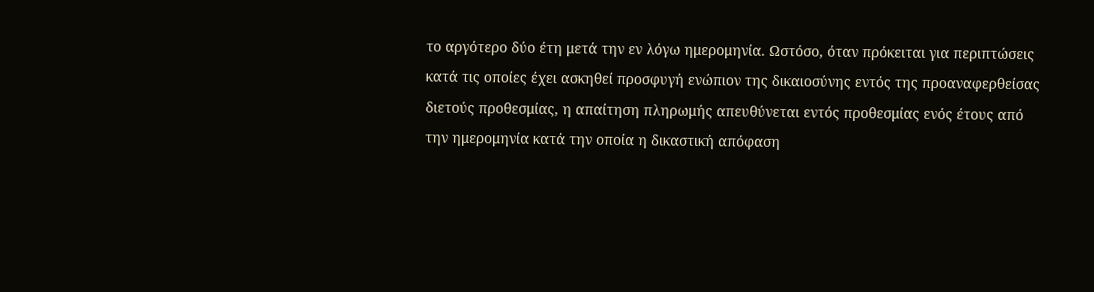το αργότερο δύο έτη μετά την εν λόγω ημερομηνία. Ωστόσο, όταν πρόκειται για περιπτώσεις κατά τις οποίες έχει ασκηθεί προσφυγή ενώπιον της δικαιοσύνης εντός της προαναφερθείσας διετούς προθεσμίας, η απαίτηση πληρωμής απευθύνεται εντός προθεσμίας ενός έτους από την ημερομηνία κατά την οποία η δικαστική απόφαση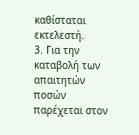καθίσταται εκτελεστή.
3. Για την καταβολή των απαιτητών ποσών παρέχεται στον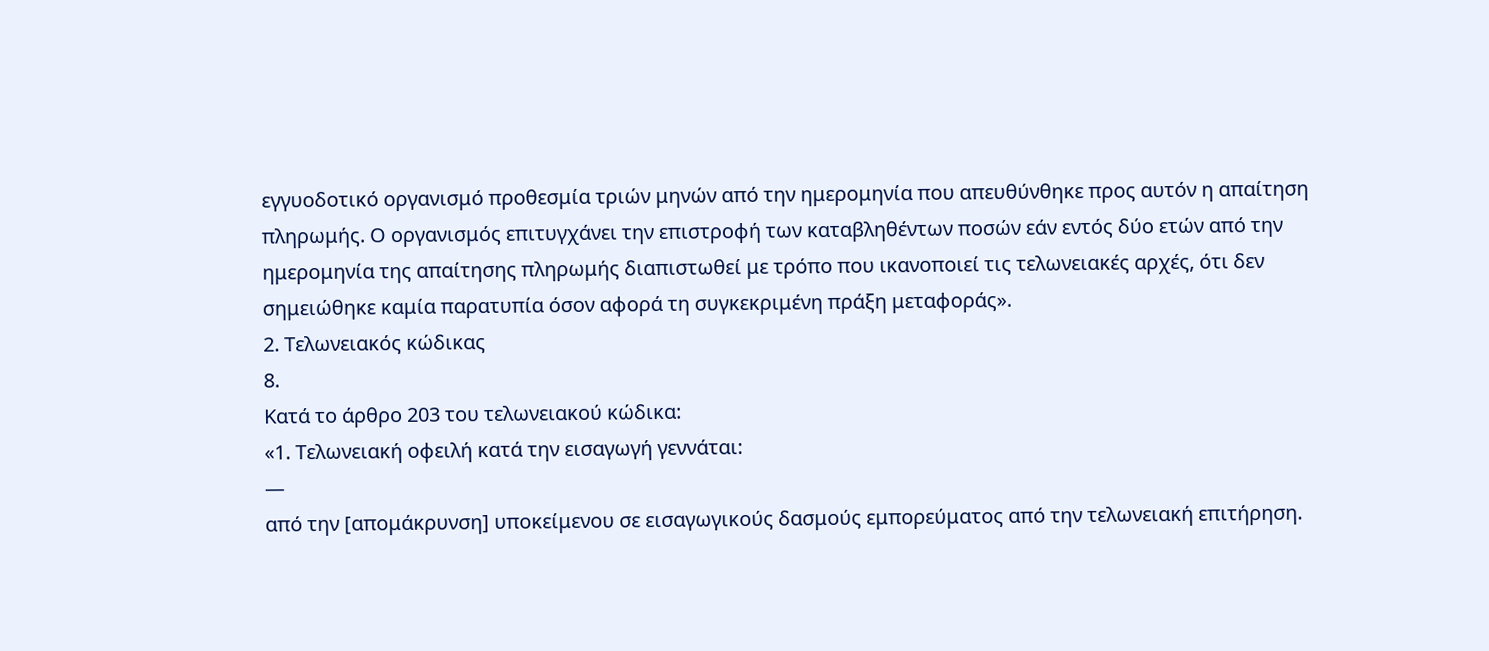εγγυοδοτικό οργανισμό προθεσμία τριών μηνών από την ημερομηνία που απευθύνθηκε προς αυτόν η απαίτηση πληρωμής. Ο οργανισμός επιτυγχάνει την επιστροφή των καταβληθέντων ποσών εάν εντός δύο ετών από την ημερομηνία της απαίτησης πληρωμής διαπιστωθεί με τρόπο που ικανοποιεί τις τελωνειακές αρχές, ότι δεν σημειώθηκε καμία παρατυπία όσον αφορά τη συγκεκριμένη πράξη μεταφοράς».
2. Τελωνειακός κώδικας
8.
Κατά το άρθρο 203 του τελωνειακού κώδικα:
«1. Τελωνειακή οφειλή κατά την εισαγωγή γεννάται:
—
από την [απομάκρυνση] υποκείμενου σε εισαγωγικούς δασμούς εμπορεύματος από την τελωνειακή επιτήρηση.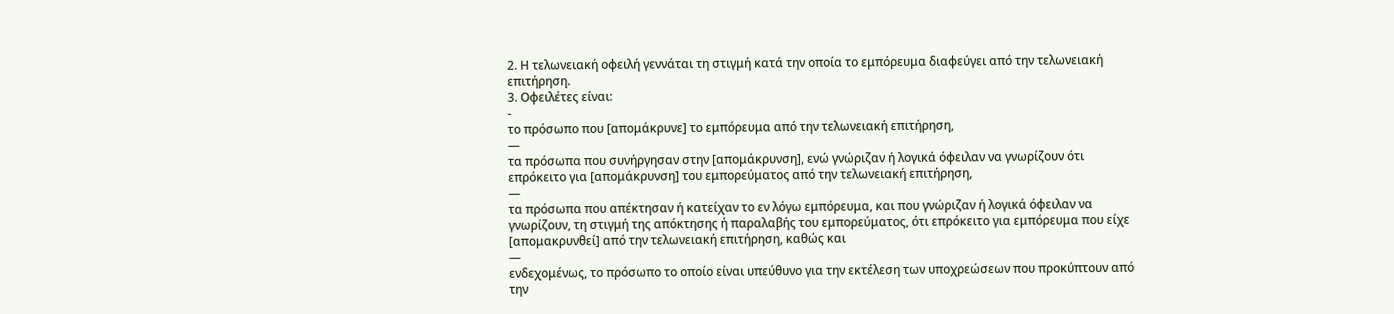2. Η τελωνειακή οφειλή γεννάται τη στιγμή κατά την οποία το εμπόρευμα διαφεύγει από την τελωνειακή επιτήρηση.
3. Οφειλέτες είναι:
‐
το πρόσωπο που [απομάκρυνε] το εμπόρευμα από την τελωνειακή επιτήρηση,
—
τα πρόσωπα που συνήργησαν στην [απομάκρυνση], ενώ γνώριζαν ή λογικά όφειλαν να γνωρίζουν ότι επρόκειτο για [απομάκρυνση] του εμπορεύματος από την τελωνειακή επιτήρηση,
—
τα πρόσωπα που απέκτησαν ή κατείχαν το εν λόγω εμπόρευμα, και που γνώριζαν ή λογικά όφειλαν να γνωρίζουν, τη στιγμή της απόκτησης ή παραλαβής του εμπορεύματος, ότι επρόκειτο για εμπόρευμα που είχε [απομακρυνθεί] από την τελωνειακή επιτήρηση, καθώς και
—
ενδεχομένως, το πρόσωπο το οποίο είναι υπεύθυνο για την εκτέλεση των υποχρεώσεων που προκύπτουν από την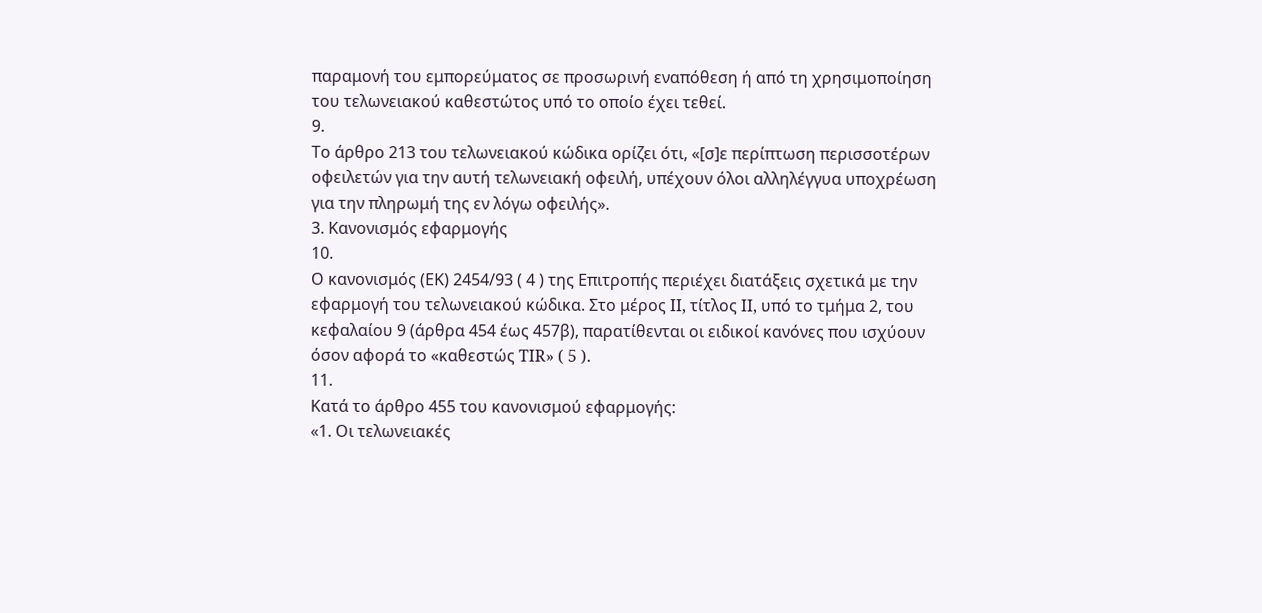παραμονή του εμπορεύματος σε προσωρινή εναπόθεση ή από τη χρησιμοποίηση του τελωνειακού καθεστώτος υπό το οποίο έχει τεθεί.
9.
Το άρθρο 213 του τελωνειακού κώδικα ορίζει ότι, «[σ]ε περίπτωση περισσοτέρων οφειλετών για την αυτή τελωνειακή οφειλή, υπέχουν όλοι αλληλέγγυα υποχρέωση για την πληρωμή της εν λόγω οφειλής».
3. Κανονισμός εφαρμογής
10.
Ο κανονισμός (ΕΚ) 2454/93 ( 4 ) της Επιτροπής περιέχει διατάξεις σχετικά με την εφαρμογή του τελωνειακού κώδικα. Στο μέρος II, τίτλος II, υπό το τμήμα 2, του κεφαλαίου 9 (άρθρα 454 έως 457β), παρατίθενται οι ειδικοί κανόνες που ισχύουν όσον αφορά το «καθεστώς TIR» ( 5 ).
11.
Κατά το άρθρο 455 του κανονισμού εφαρμογής:
«1. Οι τελωνειακές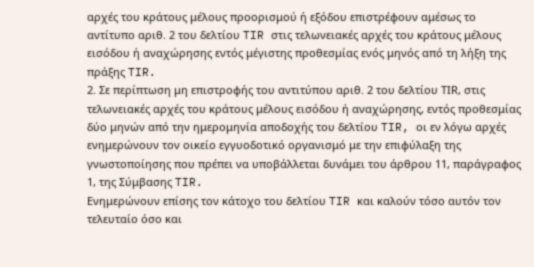αρχές του κράτους μέλους προορισμού ή εξόδου επιστρέφουν αμέσως το αντίτυπο αριθ. 2 του δελτίου TIR στις τελωνειακές αρχές του κράτους μέλους εισόδου ή αναχώρησης εντός μέγιστης προθεσμίας ενός μηνός από τη λήξη της πράξης TIR.
2. Σε περίπτωση μη επιστροφής του αντιτύπου αριθ. 2 του δελτίου ΤΙR, στις τελωνειακές αρχές του κράτους μέλους εισόδου ή αναχώρησης, εντός προθεσμίας δύο μηνών από την ημερομηνία αποδοχής του δελτίου TIR, οι εν λόγω αρχές ενημερώνουν τον οικείο εγγυοδοτικό οργανισμό με την επιφύλαξη της γνωστοποίησης που πρέπει να υποβάλλεται δυνάμει του άρθρου 11, παράγραφος 1, της Σύμβασης TIR.
Ενημερώνουν επίσης τον κάτοχο του δελτίου TIR και καλούν τόσο αυτόν τον τελευταίο όσο και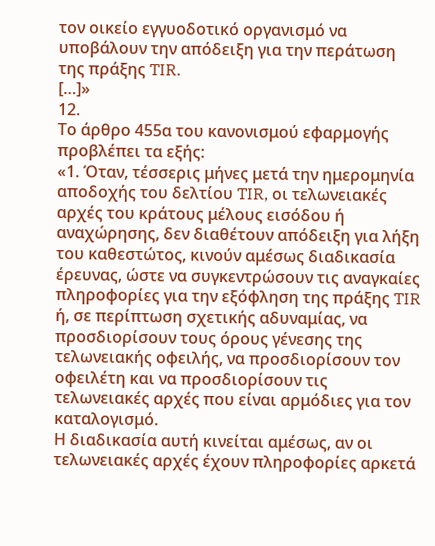τον οικείο εγγυοδοτικό οργανισμό να υποβάλουν την απόδειξη για την περάτωση της πράξης TIR.
[…]»
12.
Το άρθρο 455α του κανονισμού εφαρμογής προβλέπει τα εξής:
«1. Όταν, τέσσερις μήνες μετά την ημερομηνία αποδοχής του δελτίου TIR, οι τελωνειακές αρχές του κράτους μέλους εισόδου ή αναχώρησης, δεν διαθέτουν απόδειξη για λήξη του καθεστώτος, κινούν αμέσως διαδικασία έρευνας, ώστε να συγκεντρώσουν τις αναγκαίες πληροφορίες για την εξόφληση της πράξης TIR ή, σε περίπτωση σχετικής αδυναμίας, να προσδιορίσουν τους όρους γένεσης της τελωνειακής οφειλής, να προσδιορίσουν τον οφειλέτη και να προσδιορίσουν τις τελωνειακές αρχές που είναι αρμόδιες για τον καταλογισμό.
Η διαδικασία αυτή κινείται αμέσως, αν οι τελωνειακές αρχές έχουν πληροφορίες αρκετά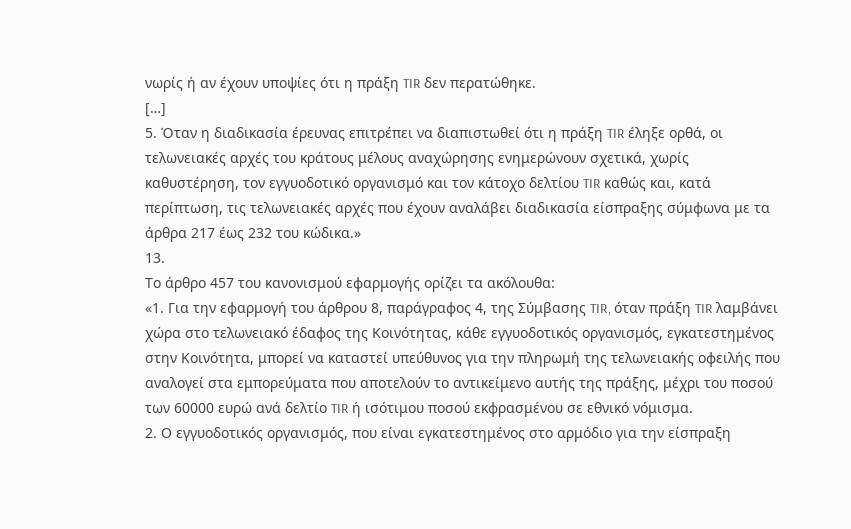νωρίς ή αν έχουν υποψίες ότι η πράξη TIR δεν περατώθηκε.
[…]
5. Όταν η διαδικασία έρευνας επιτρέπει να διαπιστωθεί ότι η πράξη TIR έληξε ορθά, οι τελωνειακές αρχές του κράτους μέλους αναχώρησης ενημερώνουν σχετικά, χωρίς καθυστέρηση, τον εγγυοδοτικό οργανισμό και τον κάτοχο δελτίου TIR καθώς και, κατά περίπτωση, τις τελωνειακές αρχές που έχουν αναλάβει διαδικασία είσπραξης σύμφωνα με τα άρθρα 217 έως 232 του κώδικα.»
13.
Το άρθρο 457 του κανονισμού εφαρμογής ορίζει τα ακόλουθα:
«1. Για την εφαρμογή του άρθρου 8, παράγραφος 4, της Σύμβασης TIR, όταν πράξη TIR λαμβάνει χώρα στο τελωνειακό έδαφος της Κοινότητας, κάθε εγγυοδοτικός οργανισμός, εγκατεστημένος στην Κοινότητα, μπορεί να καταστεί υπεύθυνος για την πληρωμή της τελωνειακής οφειλής που αναλογεί στα εμπορεύματα που αποτελούν το αντικείμενο αυτής της πράξης, μέχρι του ποσού των 60000 ευρώ ανά δελτίο TIR ή ισότιμου ποσού εκφρασμένου σε εθνικό νόμισμα.
2. Ο εγγυοδοτικός οργανισμός, που είναι εγκατεστημένος στο αρμόδιο για την είσπραξη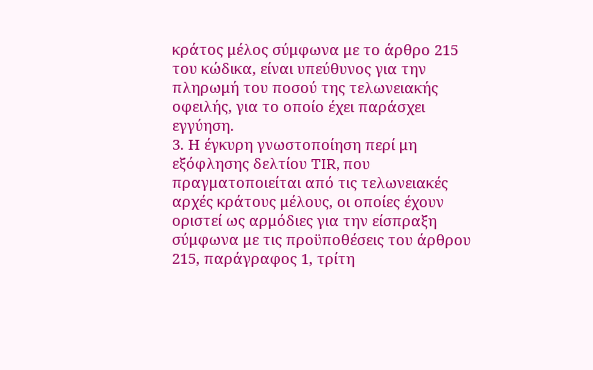κράτος μέλος σύμφωνα με το άρθρο 215 του κώδικα, είναι υπεύθυνος για την πληρωμή του ποσού της τελωνειακής οφειλής, για το οποίο έχει παράσχει εγγύηση.
3. Η έγκυρη γνωστοποίηση περί μη εξόφλησης δελτίου TIR, που πραγματοποιείται από τις τελωνειακές αρχές κράτους μέλους, οι οποίες έχουν οριστεί ως αρμόδιες για την είσπραξη σύμφωνα με τις προϋποθέσεις του άρθρου 215, παράγραφος 1, τρίτη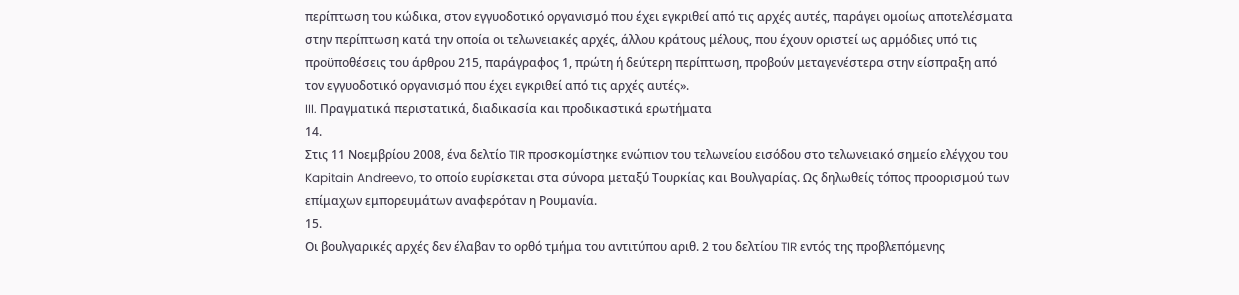περίπτωση του κώδικα, στον εγγυοδοτικό οργανισμό που έχει εγκριθεί από τις αρχές αυτές, παράγει ομοίως αποτελέσματα στην περίπτωση κατά την οποία οι τελωνειακές αρχές, άλλου κράτους μέλους, που έχουν οριστεί ως αρμόδιες υπό τις προϋποθέσεις του άρθρου 215, παράγραφος 1, πρώτη ή δεύτερη περίπτωση, προβούν μεταγενέστερα στην είσπραξη από τον εγγυοδοτικό οργανισμό που έχει εγκριθεί από τις αρχές αυτές».
III. Πραγματικά περιστατικά, διαδικασία και προδικαστικά ερωτήματα
14.
Στις 11 Νοεμβρίου 2008, ένα δελτίο TIR προσκομίστηκε ενώπιον του τελωνείου εισόδου στο τελωνειακό σημείο ελέγχου του Kapitain Andreevo, το οποίο ευρίσκεται στα σύνορα μεταξύ Τουρκίας και Βουλγαρίας. Ως δηλωθείς τόπος προορισμού των επίμαχων εμπορευμάτων αναφερόταν η Ρουμανία.
15.
Οι βουλγαρικές αρχές δεν έλαβαν το ορθό τμήμα του αντιτύπου αριθ. 2 του δελτίου TIR εντός της προβλεπόμενης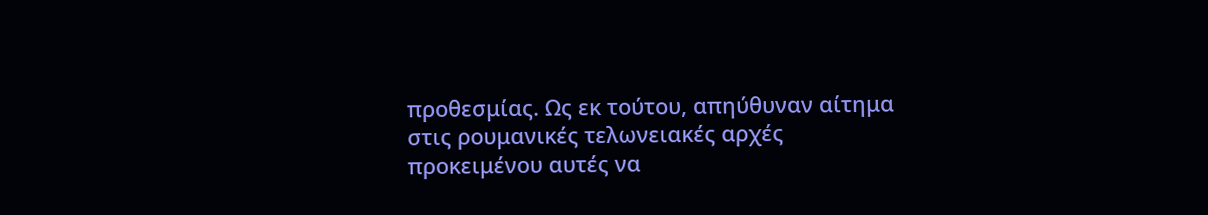προθεσμίας. Ως εκ τούτου, απηύθυναν αίτημα στις ρουμανικές τελωνειακές αρχές προκειμένου αυτές να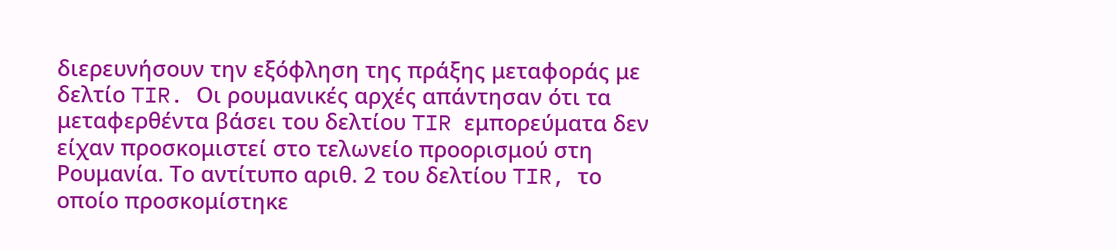διερευνήσουν την εξόφληση της πράξης μεταφοράς με δελτίο TIR. Οι ρουμανικές αρχές απάντησαν ότι τα μεταφερθέντα βάσει του δελτίου TIR εμπορεύματα δεν είχαν προσκομιστεί στο τελωνείο προορισμού στη Ρουμανία. Το αντίτυπο αριθ. 2 του δελτίου TIR, το οποίο προσκομίστηκε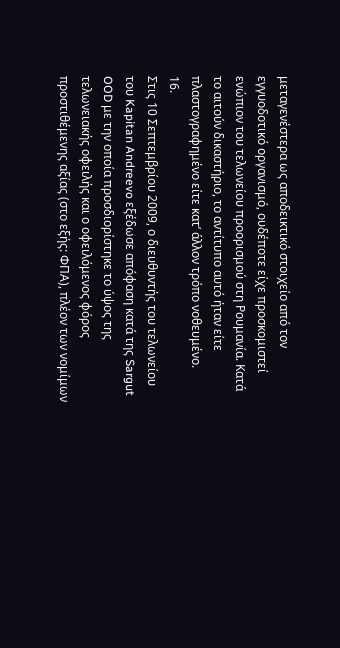μεταγενέστερα ως αποδεικτικό στοιχείο από τον εγγυοδοτικό οργανισμό, ουδέποτε είχε προσκομιστεί ενώπιον του τελωνείου προορισμού στη Ρουμανία. Κατά το αιτούν δικαστήριο, το αντίτυπο αυτό ήταν είτε πλαστογραφημένο είτε κατ’ άλλον τρόπο νοθευμένο.
16.
Στις 10 Σεπτεμβρίου 2009, ο διευθυντής του τελωνείου του Kapitan Andreevo εξέδωσε απόφαση κατά της Sargut OOD με την οποία προσδιορίστηκε το ύψος της τελωνειακής οφειλής και ο οφειλόμενος φόρος προστιθέμενης αξίας (στο εξής: ΦΠΑ), πλέον των νομίμων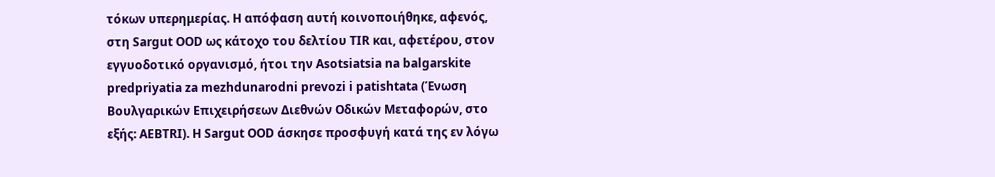τόκων υπερημερίας. Η απόφαση αυτή κοινοποιήθηκε, αφενός, στη Sargut OOD ως κάτοχο του δελτίου TIR και, αφετέρου, στον εγγυοδοτικό οργανισμό, ήτοι την Asotsiatsia na balgarskite predpriyatia za mezhdunarodni prevozi i patishtata (Ένωση Βουλγαρικών Επιχειρήσεων Διεθνών Οδικών Μεταφορών, στο εξής: AEBTRI). Η Sargut OOD άσκησε προσφυγή κατά της εν λόγω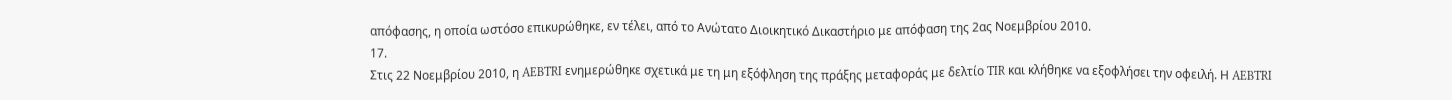απόφασης, η οποία ωστόσο επικυρώθηκε, εν τέλει, από το Ανώτατο Διοικητικό Δικαστήριο με απόφαση της 2ας Νοεμβρίου 2010.
17.
Στις 22 Νοεμβρίου 2010, η AEBTRI ενημερώθηκε σχετικά με τη μη εξόφληση της πράξης μεταφοράς με δελτίο TIR και κλήθηκε να εξοφλήσει την οφειλή. Η AEBTRI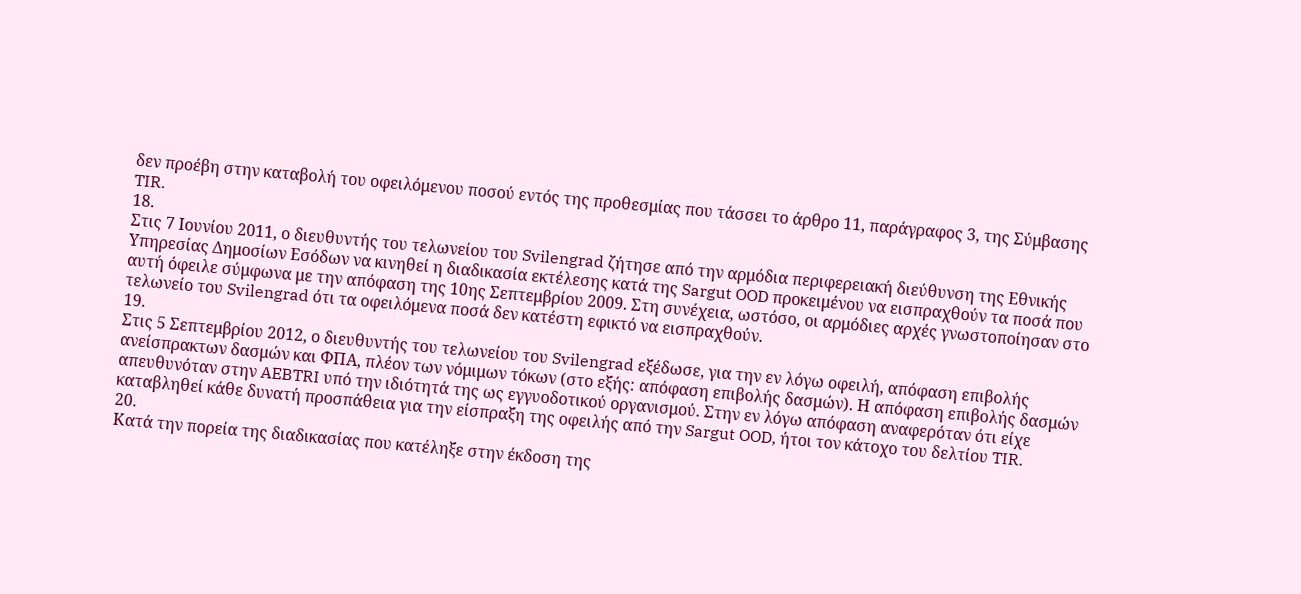δεν προέβη στην καταβολή του οφειλόμενου ποσού εντός της προθεσμίας που τάσσει το άρθρο 11, παράγραφος 3, της Σύμβασης TIR.
18.
Στις 7 Ιουνίου 2011, ο διευθυντής του τελωνείου του Svilengrad ζήτησε από την αρμόδια περιφερειακή διεύθυνση της Εθνικής Υπηρεσίας Δημοσίων Εσόδων να κινηθεί η διαδικασία εκτέλεσης κατά της Sargut OOD προκειμένου να εισπραχθούν τα ποσά που αυτή όφειλε σύμφωνα με την απόφαση της 10ης Σεπτεμβρίου 2009. Στη συνέχεια, ωστόσο, οι αρμόδιες αρχές γνωστοποίησαν στο τελωνείο του Svilengrad ότι τα οφειλόμενα ποσά δεν κατέστη εφικτό να εισπραχθούν.
19.
Στις 5 Σεπτεμβρίου 2012, ο διευθυντής του τελωνείου του Svilengrad εξέδωσε, για την εν λόγω οφειλή, απόφαση επιβολής ανείσπρακτων δασμών και ΦΠΑ, πλέον των νόμιμων τόκων (στο εξής: απόφαση επιβολής δασμών). Η απόφαση επιβολής δασμών απευθυνόταν στην AEBTRI υπό την ιδιότητά της ως εγγυοδοτικού οργανισμού. Στην εν λόγω απόφαση αναφερόταν ότι είχε καταβληθεί κάθε δυνατή προσπάθεια για την είσπραξη της οφειλής από την Sargut OOD, ήτοι τον κάτοχο του δελτίου TIR.
20.
Κατά την πορεία της διαδικασίας που κατέληξε στην έκδοση της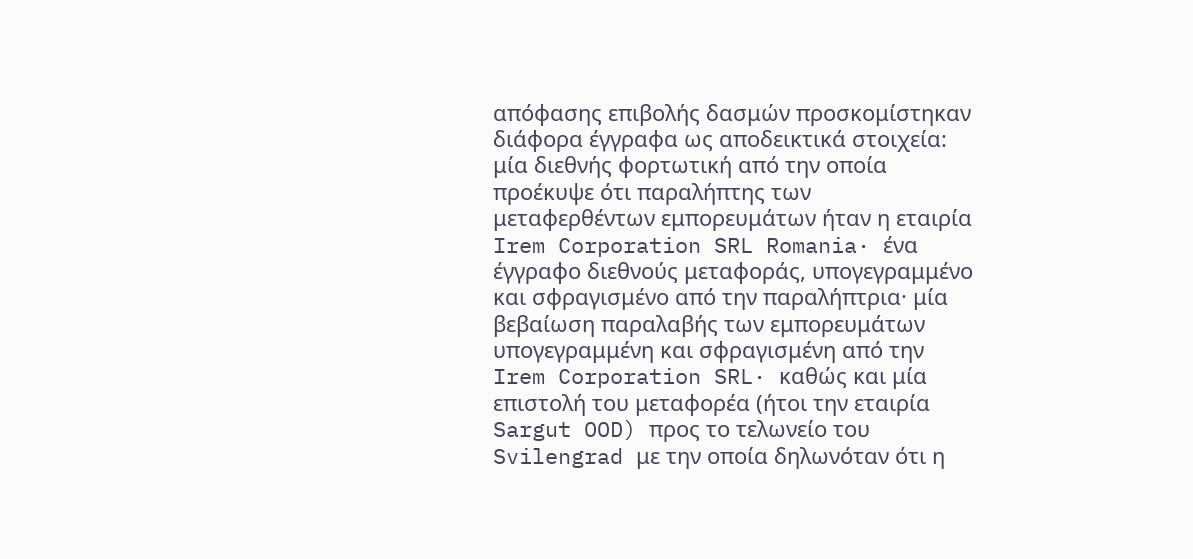απόφασης επιβολής δασμών προσκομίστηκαν διάφορα έγγραφα ως αποδεικτικά στοιχεία: μία διεθνής φορτωτική από την οποία προέκυψε ότι παραλήπτης των μεταφερθέντων εμπορευμάτων ήταν η εταιρία Irem Corporation SRL Romania· ένα έγγραφο διεθνούς μεταφοράς, υπογεγραμμένο και σφραγισμένο από την παραλήπτρια· μία βεβαίωση παραλαβής των εμπορευμάτων υπογεγραμμένη και σφραγισμένη από την Irem Corporation SRL· καθώς και μία επιστολή του μεταφορέα (ήτοι την εταιρία Sargut OOD) προς το τελωνείο του Svilengrad με την οποία δηλωνόταν ότι η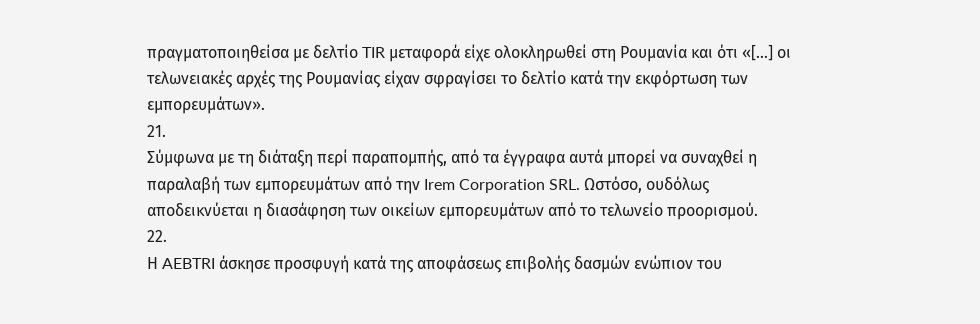πραγματοποιηθείσα με δελτίο TIR μεταφορά είχε ολοκληρωθεί στη Ρουμανία και ότι «[…] οι τελωνειακές αρχές της Ρουμανίας είχαν σφραγίσει το δελτίο κατά την εκφόρτωση των εμπορευμάτων».
21.
Σύμφωνα με τη διάταξη περί παραπομπής, από τα έγγραφα αυτά μπορεί να συναχθεί η παραλαβή των εμπορευμάτων από την Irem Corporation SRL. Ωστόσο, ουδόλως αποδεικνύεται η διασάφηση των οικείων εμπορευμάτων από το τελωνείο προορισμού.
22.
Η AEBTRI άσκησε προσφυγή κατά της αποφάσεως επιβολής δασμών ενώπιον του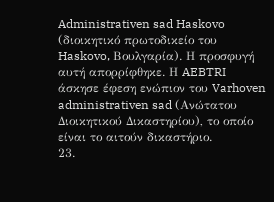Administrativen sad Haskovo (διοικητικό πρωτοδικείο του Haskovo, Βουλγαρία). Η προσφυγή αυτή απορρίφθηκε. Η AEBTRI άσκησε έφεση ενώπιον του Varhoven administrativen sad (Ανώτατου Διοικητικού Δικαστηρίου), το οποίο είναι το αιτούν δικαστήριο.
23.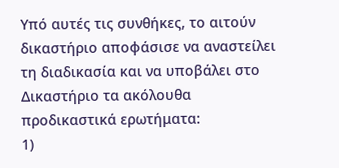Υπό αυτές τις συνθήκες, το αιτούν δικαστήριο αποφάσισε να αναστείλει τη διαδικασία και να υποβάλει στο Δικαστήριο τα ακόλουθα προδικαστικά ερωτήματα:
1)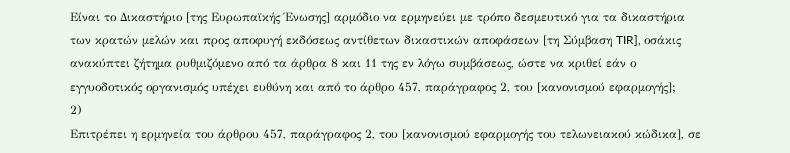Είναι το Δικαστήριο [της Ευρωπαϊκής Ένωσης] αρμόδιο να ερμηνεύει με τρόπο δεσμευτικό για τα δικαστήρια των κρατών μελών και προς αποφυγή εκδόσεως αντίθετων δικαστικών αποφάσεων [τη Σύμβαση TIR], οσάκις ανακύπτει ζήτημα ρυθμιζόμενο από τα άρθρα 8 και 11 της εν λόγω συμβάσεως, ώστε να κριθεί εάν ο εγγυοδοτικός οργανισμός υπέχει ευθύνη και από το άρθρο 457, παράγραφος 2, του [κανονισμού εφαρμογής];
2)
Επιτρέπει η ερμηνεία του άρθρου 457, παράγραφος 2, του [κανονισμού εφαρμογής του τελωνειακού κώδικα], σε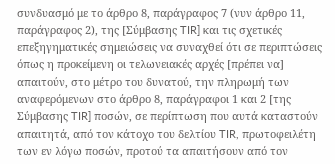συνδυασμό με το άρθρο 8, παράγραφος 7 (νυν άρθρο 11, παράγραφος 2), της [Σύμβασης TIR] και τις σχετικές επεξηγηματικές σημειώσεις να συναχθεί ότι σε περιπτώσεις όπως η προκείμενη οι τελωνειακές αρχές [πρέπει να] απαιτούν, στο μέτρο του δυνατού, την πληρωμή των αναφερόμενων στο άρθρο 8, παράγραφοι 1 και 2 [της Σύμβασης TIR] ποσών, σε περίπτωση που αυτά καταστούν απαιτητά, από τον κάτοχο του δελτίου TIR, πρωτοφειλέτη των εν λόγω ποσών, προτού τα απαιτήσουν από τον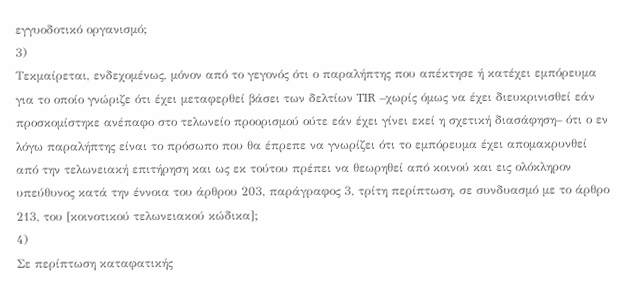εγγυοδοτικό οργανισμό;
3)
Τεκμαίρεται, ενδεχομένως, μόνον από το γεγονός ότι ο παραλήπτης που απέκτησε ή κατέχει εμπόρευμα για το οποίο γνώριζε ότι έχει μεταφερθεί βάσει των δελτίων TIR –χωρίς όμως να έχει διευκρινισθεί εάν προσκομίστηκε ανέπαφο στο τελωνείο προορισμού ούτε εάν έχει γίνει εκεί η σχετική διασάφηση– ότι ο εν λόγω παραλήπτης είναι το πρόσωπο που θα έπρεπε να γνωρίζει ότι το εμπόρευμα έχει απομακρυνθεί από την τελωνειακή επιτήρηση και ως εκ τούτου πρέπει να θεωρηθεί από κοινού και εις ολόκληρον υπεύθυνος κατά την έννοια του άρθρου 203, παράγραφος 3, τρίτη περίπτωση, σε συνδυασμό με το άρθρο 213, του [κοινοτικού τελωνειακού κώδικα];
4)
Σε περίπτωση καταφατικής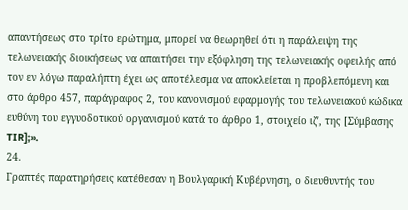απαντήσεως στο τρίτο ερώτημα, μπορεί να θεωρηθεί ότι η παράλειψη της τελωνειακής διοικήσεως να απαιτήσει την εξόφληση της τελωνειακής οφειλής από τον εν λόγω παραλήπτη έχει ως αποτέλεσμα να αποκλείεται η προβλεπόμενη και στο άρθρο 457, παράγραφος 2, του κανονισμού εφαρμογής του τελωνειακού κώδικα ευθύνη του εγγυοδοτικού οργανισμού κατά το άρθρο 1, στοιχείο ιζʹ, της [Σύμβασης TIR];».
24.
Γραπτές παρατηρήσεις κατέθεσαν η Βουλγαρική Κυβέρνηση, ο διευθυντής του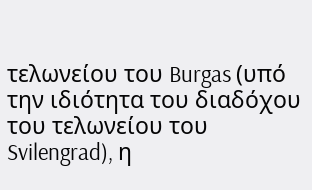τελωνείου του Burgas (υπό την ιδιότητα του διαδόχου του τελωνείου του Svilengrad), η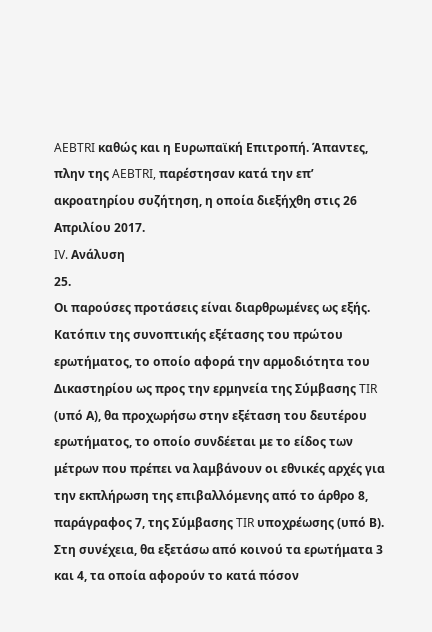AEBTRI καθώς και η Ευρωπαϊκή Επιτροπή. Άπαντες, πλην της AEBTRI, παρέστησαν κατά την επ’ ακροατηρίου συζήτηση, η οποία διεξήχθη στις 26 Απριλίου 2017.
IV. Ανάλυση
25.
Οι παρούσες προτάσεις είναι διαρθρωμένες ως εξής. Κατόπιν της συνοπτικής εξέτασης του πρώτου ερωτήματος, το οποίο αφορά την αρμοδιότητα του Δικαστηρίου ως προς την ερμηνεία της Σύμβασης TIR (υπό Α), θα προχωρήσω στην εξέταση του δευτέρου ερωτήματος, το οποίο συνδέεται με το είδος των μέτρων που πρέπει να λαμβάνουν οι εθνικές αρχές για την εκπλήρωση της επιβαλλόμενης από το άρθρο 8, παράγραφος 7, της Σύμβασης TIR υποχρέωσης (υπό Β). Στη συνέχεια, θα εξετάσω από κοινού τα ερωτήματα 3 και 4, τα οποία αφορούν το κατά πόσον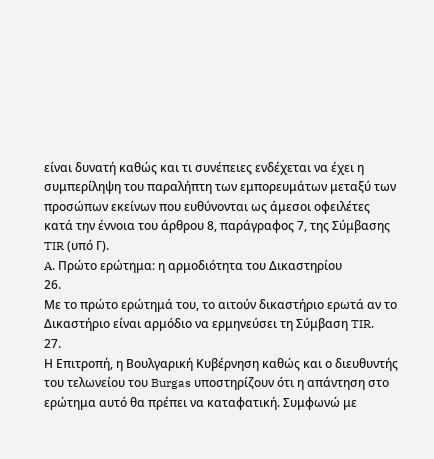είναι δυνατή καθώς και τι συνέπειες ενδέχεται να έχει η συμπερίληψη του παραλήπτη των εμπορευμάτων μεταξύ των προσώπων εκείνων που ευθύνονται ως άμεσοι οφειλέτες κατά την έννοια του άρθρου 8, παράγραφος 7, της Σύμβασης TIR (υπό Γ).
A. Πρώτο ερώτημα: η αρμοδιότητα του Δικαστηρίου
26.
Με το πρώτο ερώτημά του, το αιτούν δικαστήριο ερωτά αν το Δικαστήριο είναι αρμόδιο να ερμηνεύσει τη Σύμβαση TIR.
27.
Η Επιτροπή, η Βουλγαρική Κυβέρνηση καθώς και ο διευθυντής του τελωνείου του Burgas υποστηρίζουν ότι η απάντηση στο ερώτημα αυτό θα πρέπει να καταφατική. Συμφωνώ με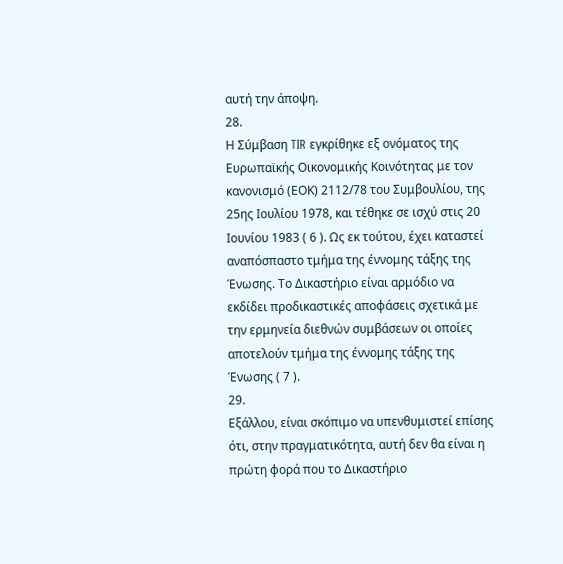αυτή την άποψη.
28.
Η Σύμβαση TIR εγκρίθηκε εξ ονόματος της Ευρωπαϊκής Οικονομικής Κοινότητας με τον κανονισμό (ΕΟΚ) 2112/78 του Συμβουλίου, της 25ης Ιουλίου 1978, και τέθηκε σε ισχύ στις 20 Ιουνίου 1983 ( 6 ). Ως εκ τούτου, έχει καταστεί αναπόσπαστο τμήμα της έννομης τάξης της Ένωσης. Το Δικαστήριο είναι αρμόδιο να εκδίδει προδικαστικές αποφάσεις σχετικά με την ερμηνεία διεθνών συμβάσεων οι οποίες αποτελούν τμήμα της έννομης τάξης της Ένωσης ( 7 ).
29.
Εξάλλου, είναι σκόπιμο να υπενθυμιστεί επίσης ότι, στην πραγματικότητα, αυτή δεν θα είναι η πρώτη φορά που το Δικαστήριο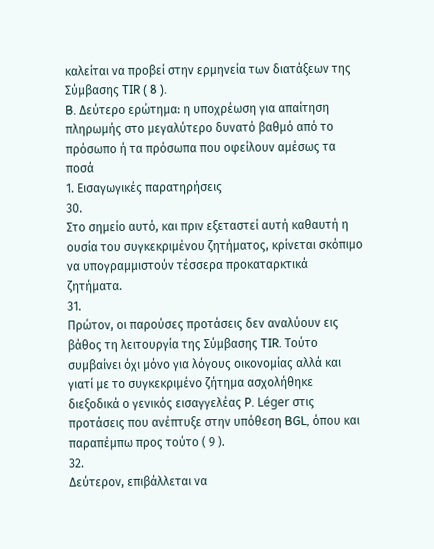καλείται να προβεί στην ερμηνεία των διατάξεων της Σύμβασης TIR ( 8 ).
B. Δεύτερο ερώτημα: η υποχρέωση για απαίτηση πληρωμής στο μεγαλύτερο δυνατό βαθμό από το πρόσωπο ή τα πρόσωπα που οφείλουν αμέσως τα ποσά
1. Εισαγωγικές παρατηρήσεις
30.
Στο σημείο αυτό, και πριν εξεταστεί αυτή καθαυτή η ουσία του συγκεκριμένου ζητήματος, κρίνεται σκόπιμο να υπογραμμιστούν τέσσερα προκαταρκτικά ζητήματα.
31.
Πρώτον, οι παρούσες προτάσεις δεν αναλύουν εις βάθος τη λειτουργία της Σύμβασης TIR. Τούτο συμβαίνει όχι μόνο για λόγους οικονομίας αλλά και γιατί με το συγκεκριμένο ζήτημα ασχολήθηκε διεξοδικά ο γενικός εισαγγελέας P. Léger στις προτάσεις που ανέπτυξε στην υπόθεση BGL, όπου και παραπέμπω προς τούτο ( 9 ).
32.
Δεύτερον, επιβάλλεται να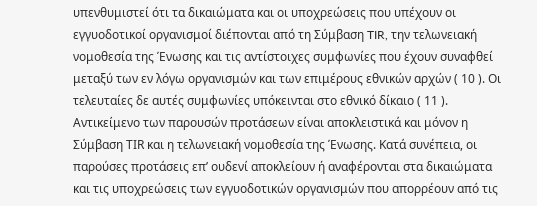υπενθυμιστεί ότι τα δικαιώματα και οι υποχρεώσεις που υπέχουν οι εγγυοδοτικοί οργανισμοί διέπονται από τη Σύμβαση TIR, την τελωνειακή νομοθεσία της Ένωσης και τις αντίστοιχες συμφωνίες που έχουν συναφθεί μεταξύ των εν λόγω οργανισμών και των επιμέρους εθνικών αρχών ( 10 ). Οι τελευταίες δε αυτές συμφωνίες υπόκεινται στο εθνικό δίκαιο ( 11 ). Αντικείμενο των παρουσών προτάσεων είναι αποκλειστικά και μόνον η Σύμβαση ΤIR και η τελωνειακή νομοθεσία της Ένωσης. Κατά συνέπεια, οι παρούσες προτάσεις επ’ ουδενί αποκλείουν ή αναφέρονται στα δικαιώματα και τις υποχρεώσεις των εγγυοδοτικών οργανισμών που απορρέουν από τις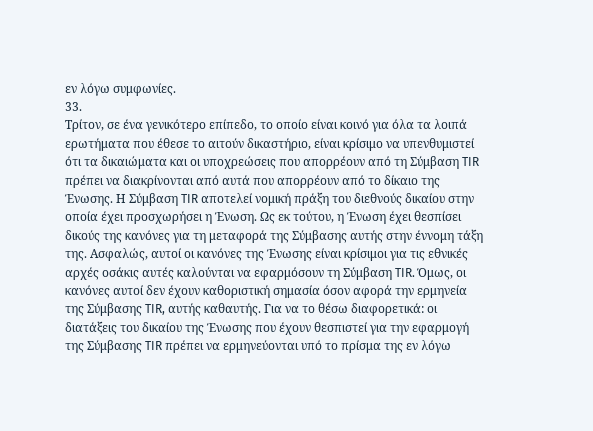εν λόγω συμφωνίες.
33.
Τρίτον, σε ένα γενικότερο επίπεδο, το οποίο είναι κοινό για όλα τα λοιπά ερωτήματα που έθεσε το αιτούν δικαστήριο, είναι κρίσιμο να υπενθυμιστεί ότι τα δικαιώματα και οι υποχρεώσεις που απορρέουν από τη Σύμβαση TIR πρέπει να διακρίνονται από αυτά που απορρέουν από το δίκαιο της Ένωσης. Η Σύμβαση TIR αποτελεί νομική πράξη του διεθνούς δικαίου στην οποία έχει προσχωρήσει η Ένωση. Ως εκ τούτου, η Ένωση έχει θεσπίσει δικούς της κανόνες για τη μεταφορά της Σύμβασης αυτής στην έννομη τάξη της. Ασφαλώς, αυτοί οι κανόνες της Ένωσης είναι κρίσιμοι για τις εθνικές αρχές οσάκις αυτές καλούνται να εφαρμόσουν τη Σύμβαση TIR. Όμως, οι κανόνες αυτοί δεν έχουν καθοριστική σημασία όσον αφορά την ερμηνεία της Σύμβασης TIR, αυτής καθαυτής. Για να το θέσω διαφορετικά: οι διατάξεις του δικαίου της Ένωσης που έχουν θεσπιστεί για την εφαρμογή της Σύμβασης TIR πρέπει να ερμηνεύονται υπό το πρίσμα της εν λόγω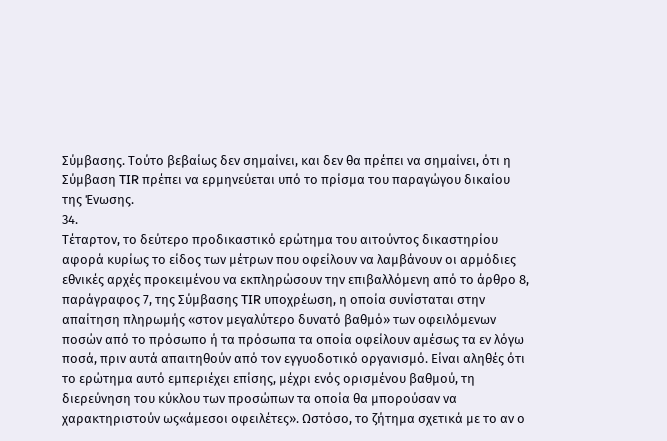Σύμβασης. Τούτο βεβαίως δεν σημαίνει, και δεν θα πρέπει να σημαίνει, ότι η Σύμβαση TIR πρέπει να ερμηνεύεται υπό το πρίσμα του παραγώγου δικαίου της Ένωσης.
34.
Τέταρτον, το δεύτερο προδικαστικό ερώτημα του αιτούντος δικαστηρίου αφορά κυρίως το είδος των μέτρων που οφείλουν να λαμβάνουν οι αρμόδιες εθνικές αρχές προκειμένου να εκπληρώσουν την επιβαλλόμενη από το άρθρο 8, παράγραφος 7, της Σύμβασης TIR υποχρέωση, η οποία συνίσταται στην απαίτηση πληρωμής «στον μεγαλύτερο δυνατό βαθμό» των οφειλόμενων ποσών από το πρόσωπο ή τα πρόσωπα τα οποία οφείλουν αμέσως τα εν λόγω ποσά, πριν αυτά απαιτηθούν από τον εγγυοδοτικό οργανισμό. Είναι αληθές ότι το ερώτημα αυτό εμπεριέχει επίσης, μέχρι ενός ορισμένου βαθμού, τη διερεύνηση του κύκλου των προσώπων τα οποία θα μπορούσαν να χαρακτηριστούν ως«άμεσοι οφειλέτες». Ωστόσο, το ζήτημα σχετικά με το αν ο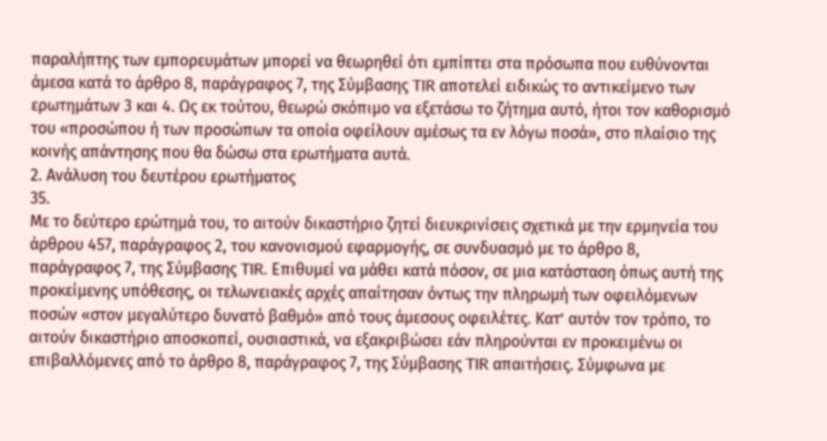παραλήπτης των εμπορευμάτων μπορεί να θεωρηθεί ότι εμπίπτει στα πρόσωπα που ευθύνονται άμεσα κατά το άρθρο 8, παράγραφος 7, της Σύμβασης TIR αποτελεί ειδικώς το αντικείμενο των ερωτημάτων 3 και 4. Ως εκ τούτου, θεωρώ σκόπιμο να εξετάσω το ζήτημα αυτό, ήτοι τον καθορισμό του «προσώπου ή των προσώπων τα οποία οφείλουν αμέσως τα εν λόγω ποσά», στο πλαίσιο της κοινής απάντησης που θα δώσω στα ερωτήματα αυτά.
2. Ανάλυση του δευτέρου ερωτήματος
35.
Με το δεύτερο ερώτημά του, το αιτούν δικαστήριο ζητεί διευκρινίσεις σχετικά με την ερμηνεία του άρθρου 457, παράγραφος 2, του κανονισμού εφαρμογής, σε συνδυασμό με το άρθρο 8, παράγραφος 7, της Σύμβασης TIR. Επιθυμεί να μάθει κατά πόσον, σε μια κατάσταση όπως αυτή της προκείμενης υπόθεσης, οι τελωνειακές αρχές απαίτησαν όντως την πληρωμή των οφειλόμενων ποσών «στον μεγαλύτερο δυνατό βαθμό» από τους άμεσους οφειλέτες. Κατ’ αυτόν τον τρόπο, το αιτούν δικαστήριο αποσκοπεί, ουσιαστικά, να εξακριβώσει εάν πληρούνται εν προκειμένω οι επιβαλλόμενες από το άρθρο 8, παράγραφος 7, της Σύμβασης TIR απαιτήσεις. Σύμφωνα με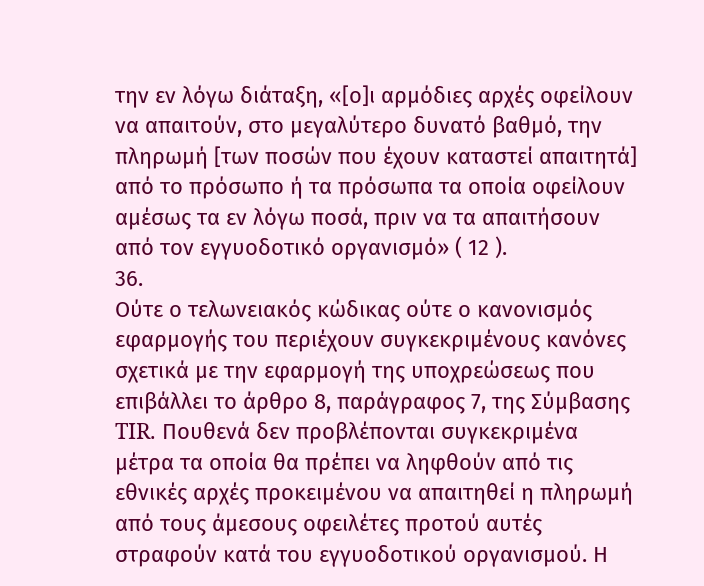την εν λόγω διάταξη, «[ο]ι αρμόδιες αρχές οφείλουν να απαιτούν, στο μεγαλύτερο δυνατό βαθμό, την πληρωμή [των ποσών που έχουν καταστεί απαιτητά] από το πρόσωπο ή τα πρόσωπα τα οποία οφείλουν αμέσως τα εν λόγω ποσά, πριν να τα απαιτήσουν από τον εγγυοδοτικό οργανισμό» ( 12 ).
36.
Ούτε ο τελωνειακός κώδικας ούτε ο κανονισμός εφαρμογής του περιέχουν συγκεκριμένους κανόνες σχετικά με την εφαρμογή της υποχρεώσεως που επιβάλλει το άρθρο 8, παράγραφος 7, της Σύμβασης TIR. Πουθενά δεν προβλέπονται συγκεκριμένα μέτρα τα οποία θα πρέπει να ληφθούν από τις εθνικές αρχές προκειμένου να απαιτηθεί η πληρωμή από τους άμεσους οφειλέτες προτού αυτές στραφούν κατά του εγγυοδοτικού οργανισμού. Η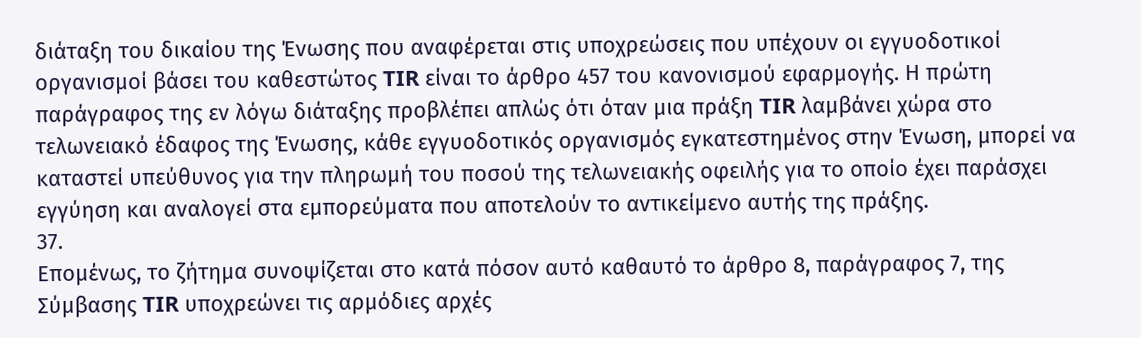διάταξη του δικαίου της Ένωσης που αναφέρεται στις υποχρεώσεις που υπέχουν οι εγγυοδοτικοί οργανισμοί βάσει του καθεστώτος TIR είναι το άρθρο 457 του κανονισμού εφαρμογής. Η πρώτη παράγραφος της εν λόγω διάταξης προβλέπει απλώς ότι όταν μια πράξη TIR λαμβάνει χώρα στο τελωνειακό έδαφος της Ένωσης, κάθε εγγυοδοτικός οργανισμός εγκατεστημένος στην Ένωση, μπορεί να καταστεί υπεύθυνος για την πληρωμή του ποσού της τελωνειακής οφειλής για το οποίο έχει παράσχει εγγύηση και αναλογεί στα εμπορεύματα που αποτελούν το αντικείμενο αυτής της πράξης.
37.
Επομένως, το ζήτημα συνοψίζεται στο κατά πόσον αυτό καθαυτό το άρθρο 8, παράγραφος 7, της Σύμβασης TIR υποχρεώνει τις αρμόδιες αρχές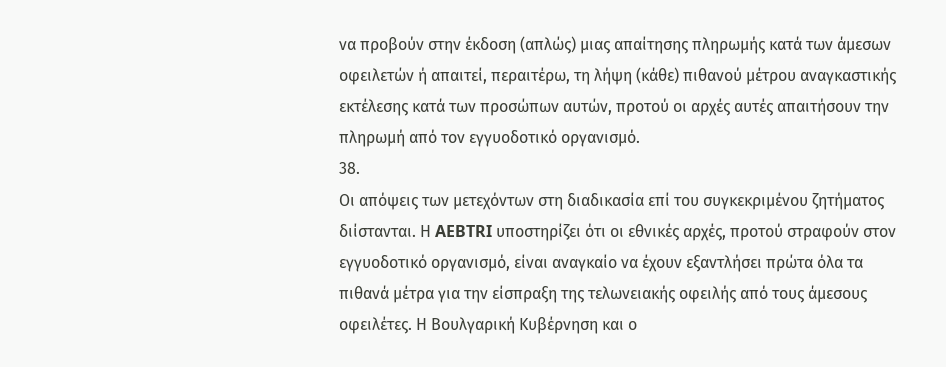να προβούν στην έκδοση (απλώς) μιας απαίτησης πληρωμής κατά των άμεσων οφειλετών ή απαιτεί, περαιτέρω, τη λήψη (κάθε) πιθανού μέτρου αναγκαστικής εκτέλεσης κατά των προσώπων αυτών, προτού οι αρχές αυτές απαιτήσουν την πληρωμή από τον εγγυοδοτικό οργανισμό.
38.
Οι απόψεις των μετεχόντων στη διαδικασία επί του συγκεκριμένου ζητήματος διίστανται. Η AEBTRI υποστηρίζει ότι οι εθνικές αρχές, προτού στραφούν στον εγγυοδοτικό οργανισμό, είναι αναγκαίο να έχουν εξαντλήσει πρώτα όλα τα πιθανά μέτρα για την είσπραξη της τελωνειακής οφειλής από τους άμεσους οφειλέτες. Η Βουλγαρική Κυβέρνηση και ο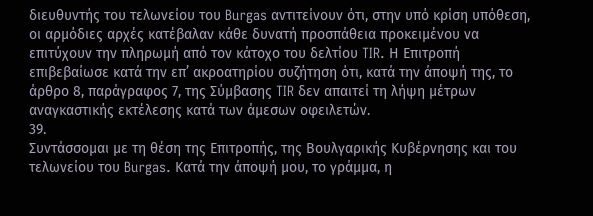διευθυντής του τελωνείου του Burgas αντιτείνουν ότι, στην υπό κρίση υπόθεση, οι αρμόδιες αρχές κατέβαλαν κάθε δυνατή προσπάθεια προκειμένου να επιτύχουν την πληρωμή από τον κάτοχο του δελτίου TIR. Η Επιτροπή επιβεβαίωσε κατά την επ’ ακροατηρίου συζήτηση ότι, κατά την άποψή της, το άρθρο 8, παράγραφος 7, της Σύμβασης TIR δεν απαιτεί τη λήψη μέτρων αναγκαστικής εκτέλεσης κατά των άμεσων οφειλετών.
39.
Συντάσσομαι με τη θέση της Επιτροπής, της Βουλγαρικής Κυβέρνησης και του τελωνείου του Burgas. Κατά την άποψή μου, το γράμμα, η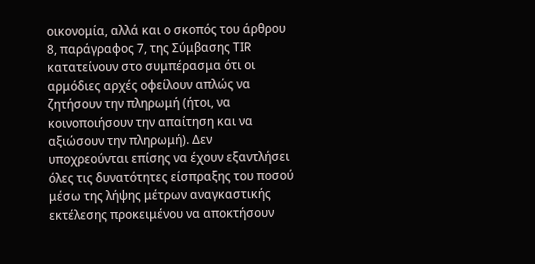οικονομία, αλλά και ο σκοπός του άρθρου 8, παράγραφος 7, της Σύμβασης TIR κατατείνουν στο συμπέρασμα ότι οι αρμόδιες αρχές οφείλουν απλώς να ζητήσουν την πληρωμή (ήτοι, να κοινοποιήσουν την απαίτηση και να αξιώσουν την πληρωμή). Δεν υποχρεούνται επίσης να έχουν εξαντλήσει όλες τις δυνατότητες είσπραξης του ποσού μέσω της λήψης μέτρων αναγκαστικής εκτέλεσης προκειμένου να αποκτήσουν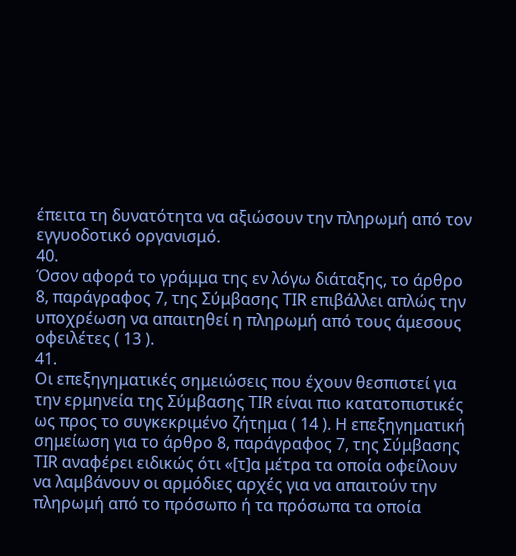έπειτα τη δυνατότητα να αξιώσουν την πληρωμή από τον εγγυοδοτικό οργανισμό.
40.
Όσον αφορά το γράμμα της εν λόγω διάταξης, το άρθρο 8, παράγραφος 7, της Σύμβασης TIR επιβάλλει απλώς την υποχρέωση να απαιτηθεί η πληρωμή από τους άμεσους οφειλέτες ( 13 ).
41.
Οι επεξηγηματικές σημειώσεις που έχουν θεσπιστεί για την ερμηνεία της Σύμβασης TIR είναι πιο κατατοπιστικές ως προς το συγκεκριμένο ζήτημα ( 14 ). Η επεξηγηματική σημείωση για το άρθρο 8, παράγραφος 7, της Σύμβασης TIR αναφέρει ειδικώς ότι «[τ]α μέτρα τα οποία οφείλουν να λαμβάνουν οι αρμόδιες αρχές για να απαιτούν την πληρωμή από το πρόσωπο ή τα πρόσωπα τα οποία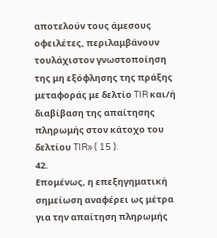αποτελούν τους άμεσους οφειλέτες, περιλαμβάνουν τουλάχιστον γνωστοποίηση της μη εξόφλησης της πράξης μεταφοράς με δελτίο TIR και/ή διαβίβαση της απαίτησης πληρωμής στον κάτοχο του δελτίου TIR» ( 15 ).
42.
Επομένως, η επεξηγηματική σημείωση αναφέρει ως μέτρα για την απαίτηση πληρωμής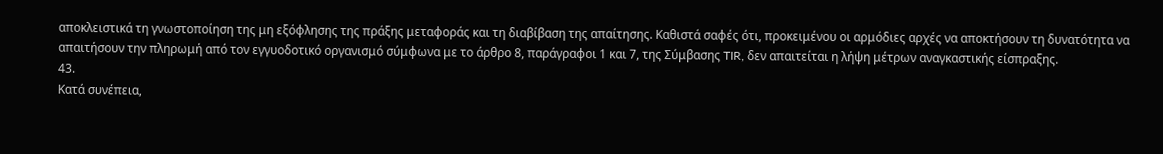αποκλειστικά τη γνωστοποίηση της μη εξόφλησης της πράξης μεταφοράς και τη διαβίβαση της απαίτησης. Καθιστά σαφές ότι, προκειμένου οι αρμόδιες αρχές να αποκτήσουν τη δυνατότητα να απαιτήσουν την πληρωμή από τον εγγυοδοτικό οργανισμό σύμφωνα με το άρθρο 8, παράγραφοι 1 και 7, της Σύμβασης TIR, δεν απαιτείται η λήψη μέτρων αναγκαστικής είσπραξης.
43.
Κατά συνέπεια,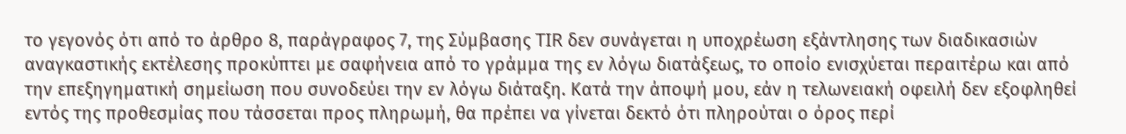το γεγονός ότι από το άρθρο 8, παράγραφος 7, της Σύμβασης TIR δεν συνάγεται η υποχρέωση εξάντλησης των διαδικασιών αναγκαστικής εκτέλεσης προκύπτει με σαφήνεια από το γράμμα της εν λόγω διατάξεως, το οποίο ενισχύεται περαιτέρω και από την επεξηγηματική σημείωση που συνοδεύει την εν λόγω διάταξη. Κατά την άποψή μου, εάν η τελωνειακή οφειλή δεν εξοφληθεί εντός της προθεσμίας που τάσσεται προς πληρωμή, θα πρέπει να γίνεται δεκτό ότι πληρούται ο όρος περί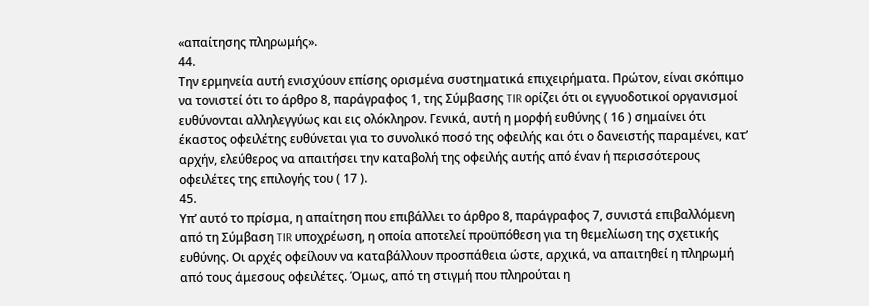«απαίτησης πληρωμής».
44.
Την ερμηνεία αυτή ενισχύουν επίσης ορισμένα συστηματικά επιχειρήματα. Πρώτον, είναι σκόπιμο να τονιστεί ότι το άρθρο 8, παράγραφος 1, της Σύμβασης TIR ορίζει ότι οι εγγυοδοτικοί οργανισμοί ευθύνονται αλληλεγγύως και εις ολόκληρον. Γενικά, αυτή η μορφή ευθύνης ( 16 ) σημαίνει ότι έκαστος οφειλέτης ευθύνεται για το συνολικό ποσό της οφειλής και ότι ο δανειστής παραμένει, κατ’ αρχήν, ελεύθερος να απαιτήσει την καταβολή της οφειλής αυτής από έναν ή περισσότερους οφειλέτες της επιλογής του ( 17 ).
45.
Υπ’ αυτό το πρίσμα, η απαίτηση που επιβάλλει το άρθρο 8, παράγραφος 7, συνιστά επιβαλλόμενη από τη Σύμβαση TIR υποχρέωση, η οποία αποτελεί προϋπόθεση για τη θεμελίωση της σχετικής ευθύνης. Οι αρχές οφείλουν να καταβάλλουν προσπάθεια ώστε, αρχικά, να απαιτηθεί η πληρωμή από τους άμεσους οφειλέτες. Όμως, από τη στιγμή που πληρούται η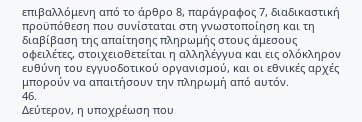επιβαλλόμενη από το άρθρο 8, παράγραφος 7, διαδικαστική προϋπόθεση που συνίσταται στη γνωστοποίηση και τη διαβίβαση της απαίτησης πληρωμής στους άμεσους οφειλέτες, στοιχειοθετείται η αλληλέγγυα και εις ολόκληρον ευθύνη του εγγυοδοτικού οργανισμού, και οι εθνικές αρχές μπορούν να απαιτήσουν την πληρωμή από αυτόν.
46.
Δεύτερον, η υποχρέωση που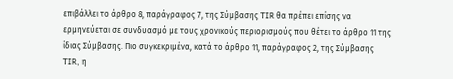επιβάλλει το άρθρο 8, παράγραφος 7, της Σύμβασης TIR θα πρέπει επίσης να ερμηνεύεται σε συνδυασμό με τους χρονικούς περιορισμούς που θέτει το άρθρο 11 της ίδιας Σύμβασης. Πιο συγκεκριμένα, κατά το άρθρο 11, παράγραφος 2, της Σύμβασης TIR, η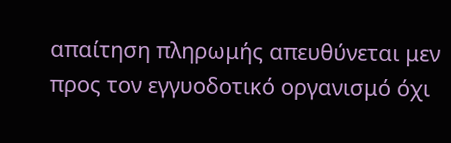απαίτηση πληρωμής απευθύνεται μεν προς τον εγγυοδοτικό οργανισμό όχι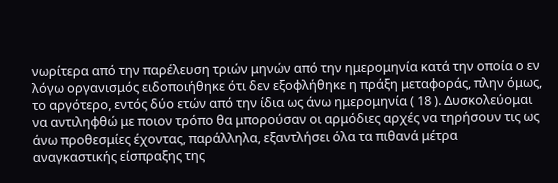νωρίτερα από την παρέλευση τριών μηνών από την ημερομηνία κατά την οποία ο εν λόγω οργανισμός ειδοποιήθηκε ότι δεν εξοφλήθηκε η πράξη μεταφοράς, πλην όμως, το αργότερο, εντός δύο ετών από την ίδια ως άνω ημερομηνία ( 18 ). Δυσκολεύομαι να αντιληφθώ με ποιον τρόπο θα μπορούσαν οι αρμόδιες αρχές να τηρήσουν τις ως άνω προθεσμίες έχοντας, παράλληλα, εξαντλήσει όλα τα πιθανά μέτρα αναγκαστικής είσπραξης της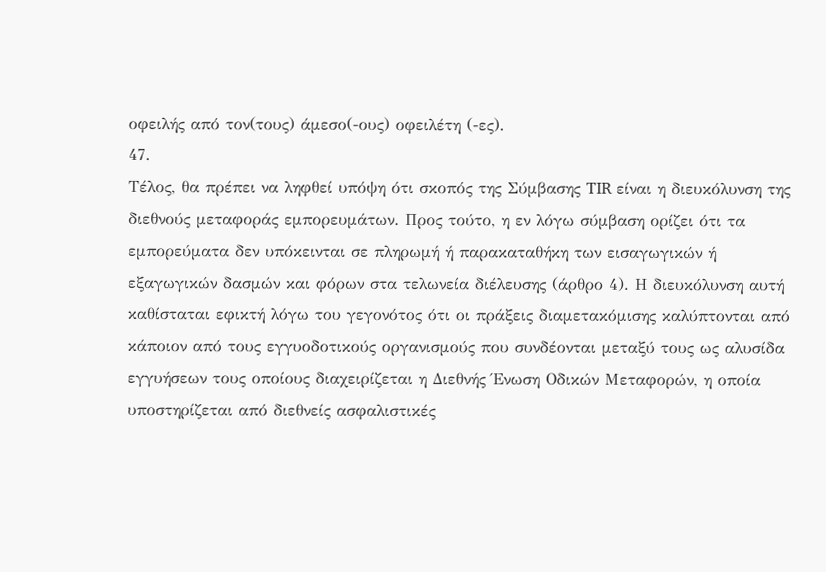οφειλής από τον(τους) άμεσο(-ους) οφειλέτη (-ες).
47.
Τέλος, θα πρέπει να ληφθεί υπόψη ότι σκοπός της Σύμβασης TIR είναι η διευκόλυνση της διεθνούς μεταφοράς εμπορευμάτων. Προς τούτο, η εν λόγω σύμβαση ορίζει ότι τα εμπορεύματα δεν υπόκεινται σε πληρωμή ή παρακαταθήκη των εισαγωγικών ή εξαγωγικών δασμών και φόρων στα τελωνεία διέλευσης (άρθρο 4). Η διευκόλυνση αυτή καθίσταται εφικτή λόγω του γεγονότος ότι οι πράξεις διαμετακόμισης καλύπτονται από κάποιον από τους εγγυοδοτικούς οργανισμούς που συνδέονται μεταξύ τους ως αλυσίδα εγγυήσεων τους οποίους διαχειρίζεται η Διεθνής Ένωση Οδικών Μεταφορών, η οποία υποστηρίζεται από διεθνείς ασφαλιστικές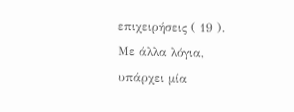επιχειρήσεις ( 19 ). Με άλλα λόγια, υπάρχει μία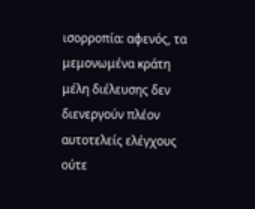ισορροπία: αφενός, τα μεμονωμένα κράτη μέλη διέλευσης δεν διενεργούν πλέον αυτοτελείς ελέγχους ούτε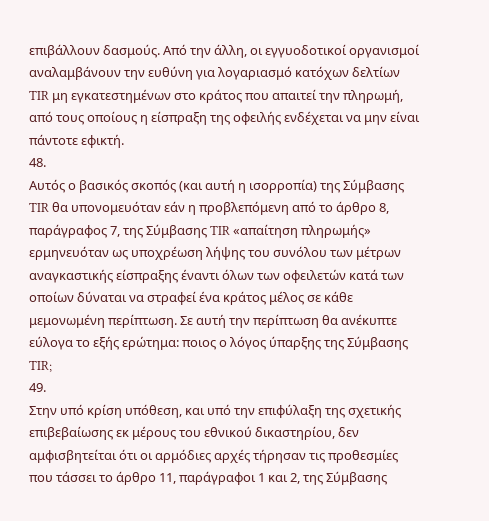επιβάλλουν δασμούς. Από την άλλη, οι εγγυοδοτικοί οργανισμοί αναλαμβάνουν την ευθύνη για λογαριασμό κατόχων δελτίων TIR μη εγκατεστημένων στο κράτος που απαιτεί την πληρωμή, από τους οποίους η είσπραξη της οφειλής ενδέχεται να μην είναι πάντοτε εφικτή.
48.
Αυτός ο βασικός σκοπός (και αυτή η ισορροπία) της Σύμβασης TIR θα υπονομευόταν εάν η προβλεπόμενη από το άρθρο 8, παράγραφος 7, της Σύμβασης TIR «απαίτηση πληρωμής» ερμηνευόταν ως υποχρέωση λήψης του συνόλου των μέτρων αναγκαστικής είσπραξης έναντι όλων των οφειλετών κατά των οποίων δύναται να στραφεί ένα κράτος μέλος σε κάθε μεμονωμένη περίπτωση. Σε αυτή την περίπτωση θα ανέκυπτε εύλογα το εξής ερώτημα: ποιος ο λόγος ύπαρξης της Σύμβασης TIR;
49.
Στην υπό κρίση υπόθεση, και υπό την επιφύλαξη της σχετικής επιβεβαίωσης εκ μέρους του εθνικού δικαστηρίου, δεν αμφισβητείται ότι οι αρμόδιες αρχές τήρησαν τις προθεσμίες που τάσσει το άρθρο 11, παράγραφοι 1 και 2, της Σύμβασης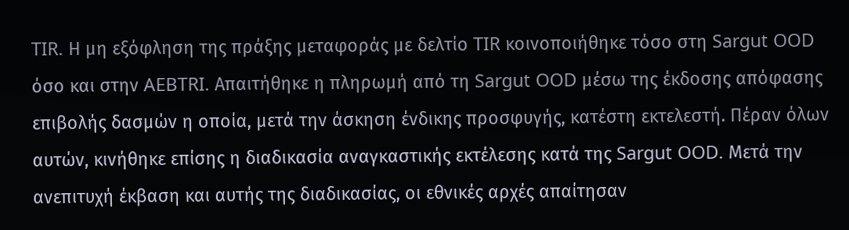TIR. Η μη εξόφληση της πράξης μεταφοράς με δελτίο TIR κοινοποιήθηκε τόσο στη Sargut OOD όσο και στην AEBTRI. Απαιτήθηκε η πληρωμή από τη Sargut OOD μέσω της έκδοσης απόφασης επιβολής δασμών η οποία, μετά την άσκηση ένδικης προσφυγής, κατέστη εκτελεστή. Πέραν όλων αυτών, κινήθηκε επίσης η διαδικασία αναγκαστικής εκτέλεσης κατά της Sargut OOD. Μετά την ανεπιτυχή έκβαση και αυτής της διαδικασίας, οι εθνικές αρχές απαίτησαν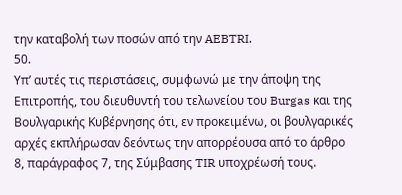την καταβολή των ποσών από την AEBTRI.
50.
Υπ’ αυτές τις περιστάσεις, συμφωνώ με την άποψη της Επιτροπής, του διευθυντή του τελωνείου του Burgas και της Βουλγαρικής Κυβέρνησης ότι, εν προκειμένω, οι βουλγαρικές αρχές εκπλήρωσαν δεόντως την απορρέουσα από το άρθρο 8, παράγραφος 7, της Σύμβασης TIR υποχρέωσή τους.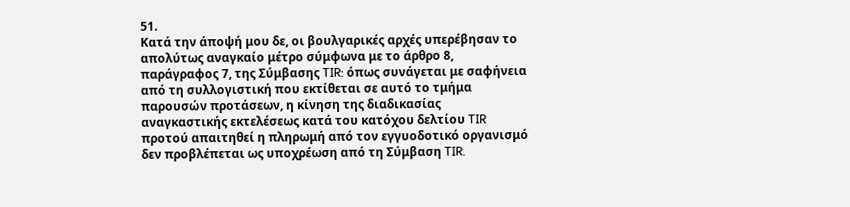51.
Κατά την άποψή μου δε, οι βουλγαρικές αρχές υπερέβησαν το απολύτως αναγκαίο μέτρο σύμφωνα με το άρθρο 8, παράγραφος 7, της Σύμβασης TIR: όπως συνάγεται με σαφήνεια από τη συλλογιστική που εκτίθεται σε αυτό το τμήμα παρουσών προτάσεων, η κίνηση της διαδικασίας αναγκαστικής εκτελέσεως κατά του κατόχου δελτίου TIR προτού απαιτηθεί η πληρωμή από τον εγγυοδοτικό οργανισμό δεν προβλέπεται ως υποχρέωση από τη Σύμβαση TIR.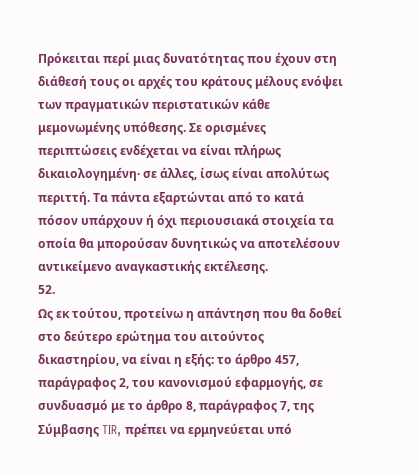Πρόκειται περί μιας δυνατότητας που έχουν στη διάθεσή τους οι αρχές του κράτους μέλους ενόψει των πραγματικών περιστατικών κάθε μεμονωμένης υπόθεσης. Σε ορισμένες περιπτώσεις ενδέχεται να είναι πλήρως δικαιολογημένη· σε άλλες, ίσως είναι απολύτως περιττή. Τα πάντα εξαρτώνται από το κατά πόσον υπάρχουν ή όχι περιουσιακά στοιχεία τα οποία θα μπορούσαν δυνητικώς να αποτελέσουν αντικείμενο αναγκαστικής εκτέλεσης.
52.
Ως εκ τούτου, προτείνω η απάντηση που θα δοθεί στο δεύτερο ερώτημα του αιτούντος δικαστηρίου, να είναι η εξής: το άρθρο 457, παράγραφος 2, του κανονισμού εφαρμογής, σε συνδυασμό με το άρθρο 8, παράγραφος 7, της Σύμβασης TIR, πρέπει να ερμηνεύεται υπό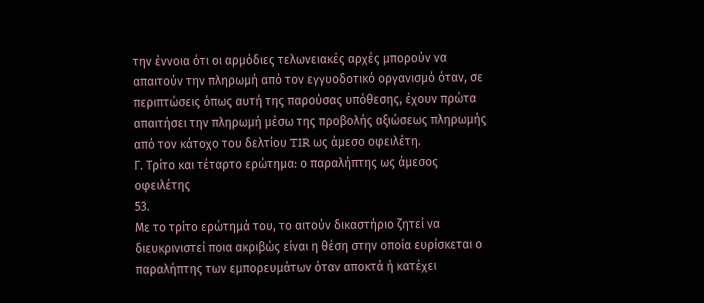την έννοια ότι οι αρμόδιες τελωνειακές αρχές μπορούν να απαιτούν την πληρωμή από τον εγγυοδοτικό οργανισμό όταν, σε περιπτώσεις όπως αυτή της παρούσας υπόθεσης, έχουν πρώτα απαιτήσει την πληρωμή μέσω της προβολής αξιώσεως πληρωμής από τον κάτοχο του δελτίου TIR ως άμεσο οφειλέτη.
Γ. Τρίτο και τέταρτο ερώτημα: ο παραλήπτης ως άμεσος οφειλέτης
53.
Με το τρίτο ερώτημά του, το αιτούν δικαστήριο ζητεί να διευκρινιστεί ποια ακριβώς είναι η θέση στην οποία ευρίσκεται ο παραλήπτης των εμπορευμάτων όταν αποκτά ή κατέχει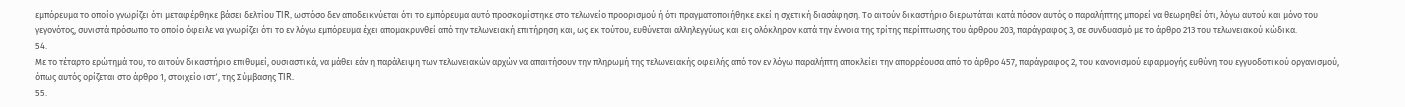εμπόρευμα το οποίο γνωρίζει ότι μεταφέρθηκε βάσει δελτίου TIR, ωστόσο δεν αποδεικνύεται ότι το εμπόρευμα αυτό προσκομίστηκε στο τελωνείο προορισμού ή ότι πραγματοποιήθηκε εκεί η σχετική διασάφηση. Το αιτούν δικαστήριο διερωτάται κατά πόσον αυτός ο παραλήπτης μπορεί να θεωρηθεί ότι, λόγω αυτού και μόνο του γεγονότος, συνιστά πρόσωπο το οποίο όφειλε να γνωρίζει ότι το εν λόγω εμπόρευμα έχει απομακρυνθεί από την τελωνειακή επιτήρηση και, ως εκ τούτου, ευθύνεται αλληλεγγύως και εις ολόκληρον κατά την έννοια της τρίτης περίπτωσης του άρθρου 203, παράγραφος 3, σε συνδυασμό με το άρθρο 213 του τελωνειακού κώδικα.
54.
Με το τέταρτο ερώτημά του, το αιτούν δικαστήριο επιθυμεί, ουσιαστικά, να μάθει εάν η παράλειψη των τελωνειακών αρχών να απαιτήσουν την πληρωμή της τελωνειακής οφειλής από τον εν λόγω παραλήπτη αποκλείει την απορρέουσα από το άρθρο 457, παράγραφος 2, του κανονισμού εφαρμογής ευθύνη του εγγυοδοτικού οργανισμού, όπως αυτός ορίζεται στο άρθρο 1, στοιχείο ιστʹ, της Σύμβασης TIR.
55.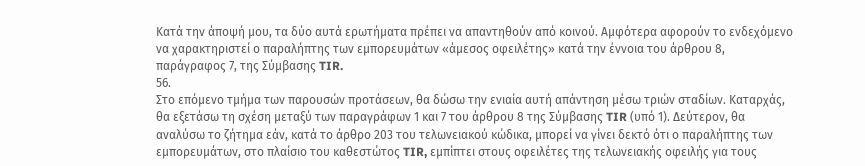Κατά την άποψή μου, τα δύο αυτά ερωτήματα πρέπει να απαντηθούν από κοινού. Αμφότερα αφορούν το ενδεχόμενο να χαρακτηριστεί ο παραλήπτης των εμπορευμάτων «άμεσος οφειλέτης» κατά την έννοια του άρθρου 8, παράγραφος 7, της Σύμβασης TIR.
56.
Στο επόμενο τμήμα των παρουσών προτάσεων, θα δώσω την ενιαία αυτή απάντηση μέσω τριών σταδίων. Καταρχάς, θα εξετάσω τη σχέση μεταξύ των παραγράφων 1 και 7 του άρθρου 8 της Σύμβασης TIR (υπό 1). Δεύτερον, θα αναλύσω το ζήτημα εάν, κατά το άρθρο 203 του τελωνειακού κώδικα, μπορεί να γίνει δεκτό ότι ο παραλήπτης των εμπορευμάτων, στο πλαίσιο του καθεστώτος TIR, εμπίπτει στους οφειλέτες της τελωνειακής οφειλής για τους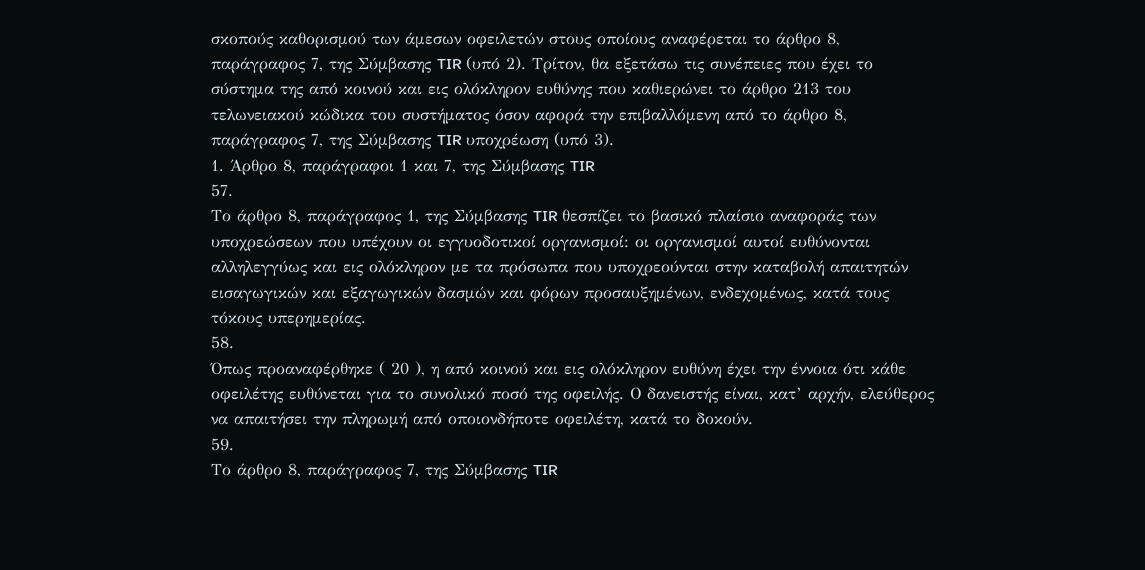σκοπούς καθορισμού των άμεσων οφειλετών στους οποίους αναφέρεται το άρθρο 8, παράγραφος 7, της Σύμβασης TIR (υπό 2). Τρίτον, θα εξετάσω τις συνέπειες που έχει το σύστημα της από κοινού και εις ολόκληρον ευθύνης που καθιερώνει το άρθρο 213 του τελωνειακού κώδικα του συστήματος όσον αφορά την επιβαλλόμενη από το άρθρο 8, παράγραφος 7, της Σύμβασης TIR υποχρέωση (υπό 3).
1. Άρθρο 8, παράγραφοι 1 και 7, της Σύμβασης TIR
57.
Το άρθρο 8, παράγραφος 1, της Σύμβασης TIR θεσπίζει το βασικό πλαίσιο αναφοράς των υποχρεώσεων που υπέχουν οι εγγυοδοτικοί οργανισμοί: οι οργανισμοί αυτοί ευθύνονται αλληλεγγύως και εις ολόκληρον με τα πρόσωπα που υποχρεούνται στην καταβολή απαιτητών εισαγωγικών και εξαγωγικών δασμών και φόρων προσαυξημένων, ενδεχομένως, κατά τους τόκους υπερημερίας.
58.
Όπως προαναφέρθηκε ( 20 ), η από κοινού και εις ολόκληρον ευθύνη έχει την έννοια ότι κάθε οφειλέτης ευθύνεται για το συνολικό ποσό της οφειλής. Ο δανειστής είναι, κατ’ αρχήν, ελεύθερος να απαιτήσει την πληρωμή από οποιονδήποτε οφειλέτη, κατά το δοκούν.
59.
Το άρθρο 8, παράγραφος 7, της Σύμβασης TIR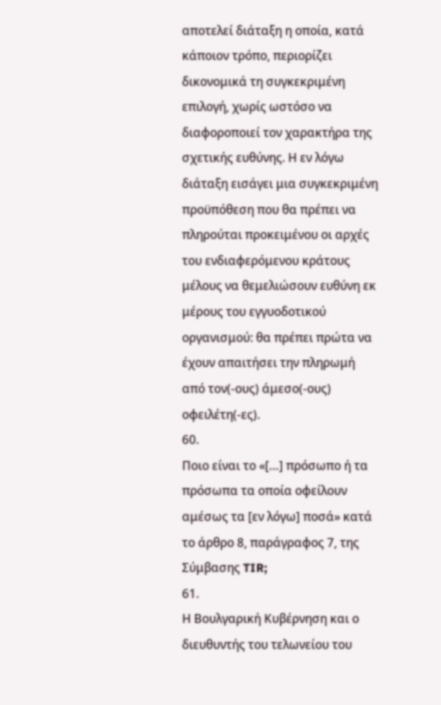αποτελεί διάταξη η οποία, κατά κάποιον τρόπο, περιορίζει δικονομικά τη συγκεκριμένη επιλογή, χωρίς ωστόσο να διαφοροποιεί τον χαρακτήρα της σχετικής ευθύνης. Η εν λόγω διάταξη εισάγει μια συγκεκριμένη προϋπόθεση που θα πρέπει να πληρούται προκειμένου οι αρχές του ενδιαφερόμενου κράτους μέλους να θεμελιώσουν ευθύνη εκ μέρους του εγγυοδοτικού οργανισμού: θα πρέπει πρώτα να έχουν απαιτήσει την πληρωμή από τον(-ους) άμεσο(-ους) οφειλέτη(-ες).
60.
Ποιο είναι το «[…] πρόσωπο ή τα πρόσωπα τα οποία οφείλουν αμέσως τα [εν λόγω] ποσά» κατά το άρθρο 8, παράγραφος 7, της Σύμβασης TIR;
61.
Η Βουλγαρική Κυβέρνηση και ο διευθυντής του τελωνείου του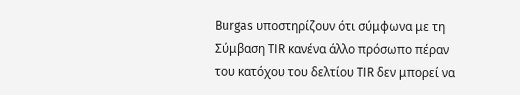Burgas υποστηρίζουν ότι σύμφωνα με τη Σύμβαση TIR κανένα άλλο πρόσωπο πέραν του κατόχου του δελτίου TIR δεν μπορεί να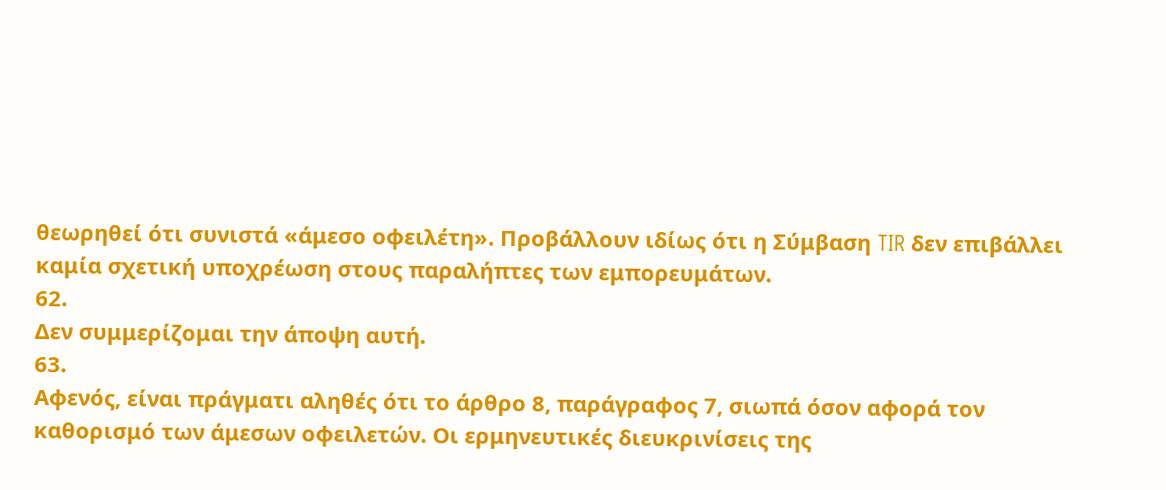θεωρηθεί ότι συνιστά «άμεσο οφειλέτη». Προβάλλουν ιδίως ότι η Σύμβαση TIR δεν επιβάλλει καμία σχετική υποχρέωση στους παραλήπτες των εμπορευμάτων.
62.
Δεν συμμερίζομαι την άποψη αυτή.
63.
Αφενός, είναι πράγματι αληθές ότι το άρθρο 8, παράγραφος 7, σιωπά όσον αφορά τον καθορισμό των άμεσων οφειλετών. Οι ερμηνευτικές διευκρινίσεις της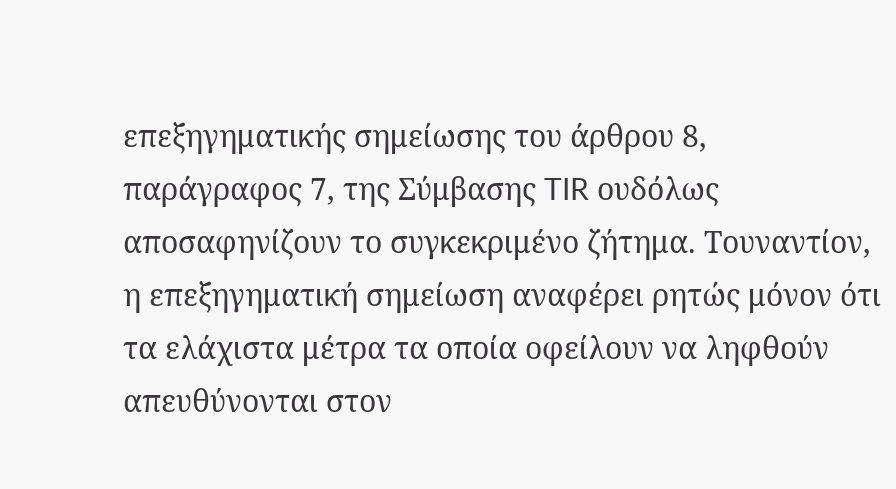επεξηγηματικής σημείωσης του άρθρου 8, παράγραφος 7, της Σύμβασης TIR ουδόλως αποσαφηνίζουν το συγκεκριμένο ζήτημα. Τουναντίον, η επεξηγηματική σημείωση αναφέρει ρητώς μόνον ότι τα ελάχιστα μέτρα τα οποία οφείλουν να ληφθούν απευθύνονται στον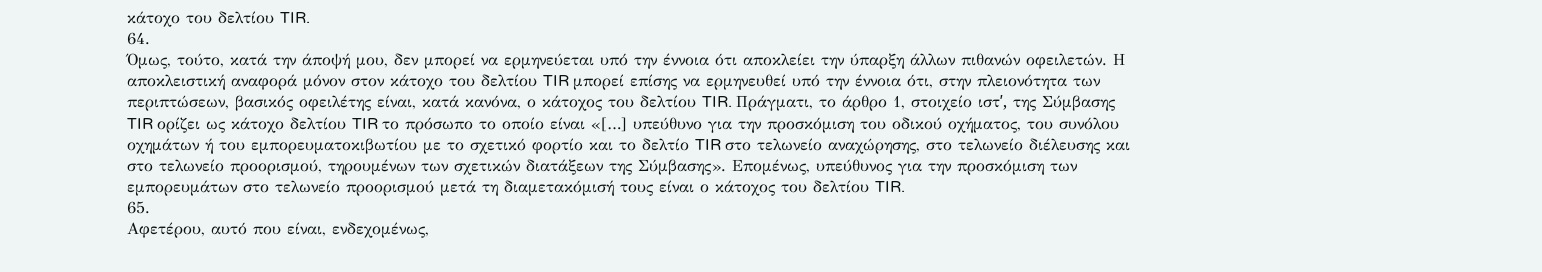κάτοχο του δελτίου TIR.
64.
Όμως, τούτο, κατά την άποψή μου, δεν μπορεί να ερμηνεύεται υπό την έννοια ότι αποκλείει την ύπαρξη άλλων πιθανών οφειλετών. Η αποκλειστική αναφορά μόνον στον κάτοχο του δελτίου TIR μπορεί επίσης να ερμηνευθεί υπό την έννοια ότι, στην πλειονότητα των περιπτώσεων, βασικός οφειλέτης είναι, κατά κανόνα, ο κάτοχος του δελτίου TIR. Πράγματι, το άρθρο 1, στοιχείο ιστʹ, της Σύμβασης TIR ορίζει ως κάτοχο δελτίου TIR το πρόσωπο το οποίο είναι «[…] υπεύθυνο για την προσκόμιση του οδικού οχήματος, του συνόλου οχημάτων ή του εμπορευματοκιβωτίου με το σχετικό φορτίο και το δελτίο TIR στο τελωνείο αναχώρησης, στο τελωνείο διέλευσης και στο τελωνείο προορισμού, τηρουμένων των σχετικών διατάξεων της Σύμβασης». Επομένως, υπεύθυνος για την προσκόμιση των εμπορευμάτων στο τελωνείο προορισμού μετά τη διαμετακόμισή τους είναι ο κάτοχος του δελτίου TIR.
65.
Αφετέρου, αυτό που είναι, ενδεχομένως,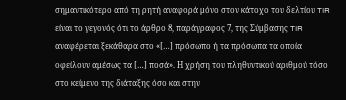σημαντικότερο από τη ρητή αναφορά μόνο στον κάτοχο του δελτίου TIR είναι το γεγονός ότι το άρθρο 8, παράγραφος 7, της Σύμβασης TIR αναφέρεται ξεκάθαρα στο «[…] πρόσωπο ή τα πρόσωπα τα οποία οφείλουν αμέσως τα […] ποσά». Η χρήση του πληθυντικού αριθμού τόσο στο κείμενο της διάταξης όσο και στην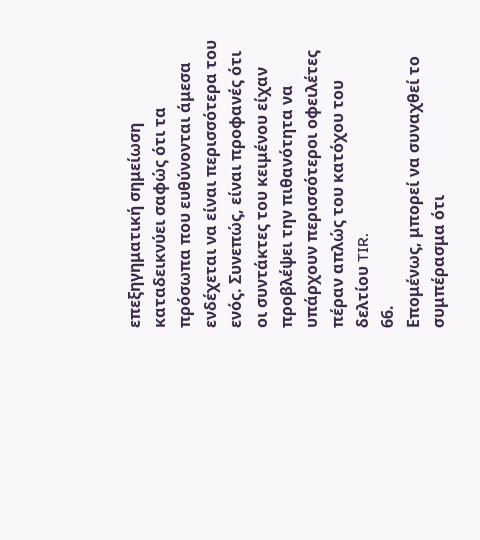επεξηγηματική σημείωση καταδεικνύει σαφώς ότι τα πρόσωπα που ευθύνονται άμεσα ενδέχεται να είναι περισσότερα του ενός. Συνεπώς, είναι προφανές ότι οι συντάκτες του κειμένου είχαν προβλέψει την πιθανότητα να υπάρχουν περισσότεροι οφειλέτες πέραν απλώς του κατόχου του δελτίου TIR.
66.
Επομένως, μπορεί να συναχθεί το συμπέρασμα ότι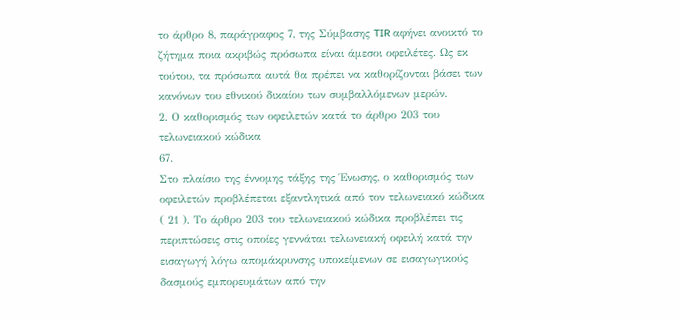το άρθρο 8, παράγραφος 7, της Σύμβασης TIR αφήνει ανοικτό το ζήτημα ποια ακριβώς πρόσωπα είναι άμεσοι οφειλέτες. Ως εκ τούτου, τα πρόσωπα αυτά θα πρέπει να καθορίζονται βάσει των κανόνων του εθνικού δικαίου των συμβαλλόμενων μερών.
2. Ο καθορισμός των οφειλετών κατά το άρθρο 203 του τελωνειακού κώδικα
67.
Στο πλαίσιο της έννομης τάξης της Ένωσης, ο καθορισμός των οφειλετών προβλέπεται εξαντλητικά από τον τελωνειακό κώδικα ( 21 ). Το άρθρο 203 του τελωνειακού κώδικα προβλέπει τις περιπτώσεις στις οποίες γεννάται τελωνειακή οφειλή κατά την εισαγωγή λόγω απομάκρυνσης υποκείμενων σε εισαγωγικούς δασμούς εμπορευμάτων από την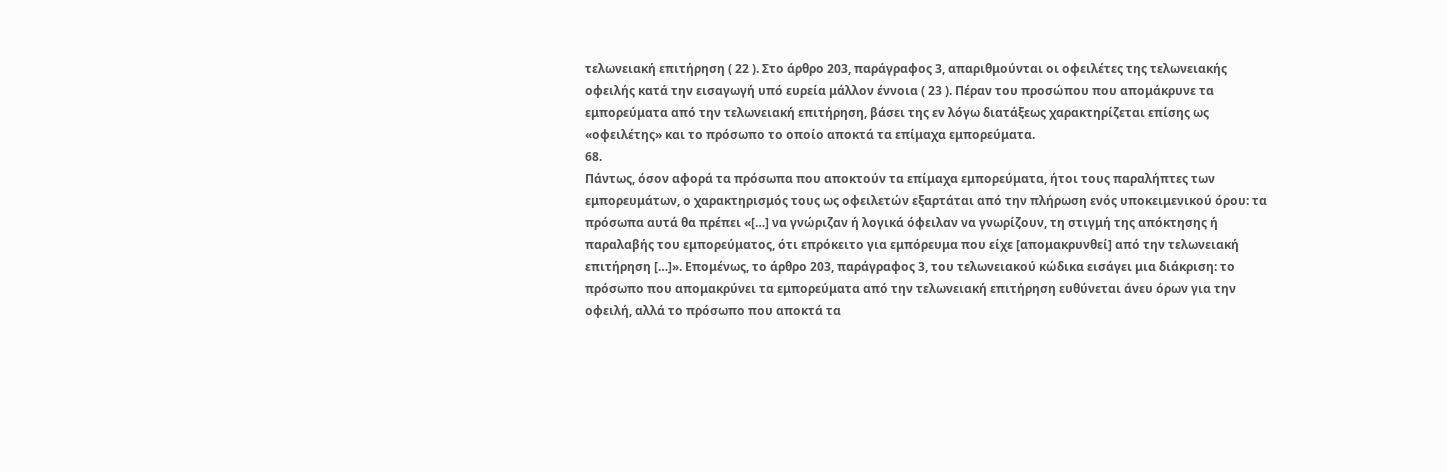τελωνειακή επιτήρηση ( 22 ). Στο άρθρο 203, παράγραφος 3, απαριθμούνται οι οφειλέτες της τελωνειακής οφειλής κατά την εισαγωγή υπό ευρεία μάλλον έννοια ( 23 ). Πέραν του προσώπου που απομάκρυνε τα εμπορεύματα από την τελωνειακή επιτήρηση, βάσει της εν λόγω διατάξεως χαρακτηρίζεται επίσης ως «οφειλέτης» και το πρόσωπο το οποίο αποκτά τα επίμαχα εμπορεύματα.
68.
Πάντως, όσον αφορά τα πρόσωπα που αποκτούν τα επίμαχα εμπορεύματα, ήτοι τους παραλήπτες των εμπορευμάτων, ο χαρακτηρισμός τους ως οφειλετών εξαρτάται από την πλήρωση ενός υποκειμενικού όρου: τα πρόσωπα αυτά θα πρέπει «[…] να γνώριζαν ή λογικά όφειλαν να γνωρίζουν, τη στιγμή της απόκτησης ή παραλαβής του εμπορεύματος, ότι επρόκειτο για εμπόρευμα που είχε [απομακρυνθεί] από την τελωνειακή επιτήρηση […]». Επομένως, το άρθρο 203, παράγραφος 3, του τελωνειακού κώδικα εισάγει μια διάκριση: το πρόσωπο που απομακρύνει τα εμπορεύματα από την τελωνειακή επιτήρηση ευθύνεται άνευ όρων για την οφειλή, αλλά το πρόσωπο που αποκτά τα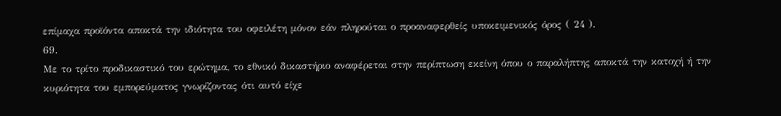επίμαχα προϊόντα αποκτά την ιδιότητα του οφειλέτη μόνον εάν πληρούται ο προαναφερθείς υποκειμενικός όρος ( 24 ).
69.
Με το τρίτο προδικαστικό του ερώτημα, το εθνικό δικαστήριο αναφέρεται στην περίπτωση εκείνη όπου ο παραλήπτης αποκτά την κατοχή ή την κυριότητα του εμπορεύματος γνωρίζοντας ότι αυτό είχε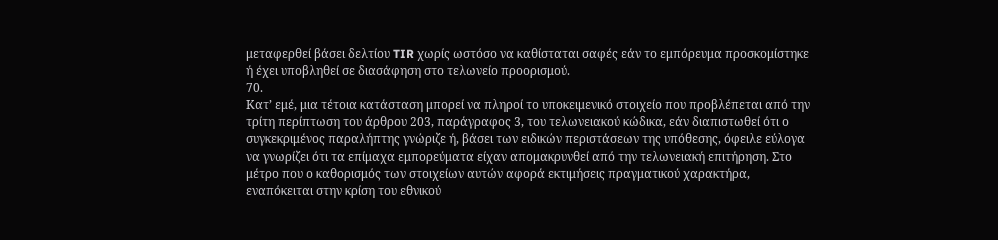μεταφερθεί βάσει δελτίου TIR χωρίς ωστόσο να καθίσταται σαφές εάν το εμπόρευμα προσκομίστηκε ή έχει υποβληθεί σε διασάφηση στο τελωνείο προορισμού.
70.
Κατ’ εμέ, μια τέτοια κατάσταση μπορεί να πληροί το υποκειμενικό στοιχείο που προβλέπεται από την τρίτη περίπτωση του άρθρου 203, παράγραφος 3, του τελωνειακού κώδικα, εάν διαπιστωθεί ότι ο συγκεκριμένος παραλήπτης γνώριζε ή, βάσει των ειδικών περιστάσεων της υπόθεσης, όφειλε εύλογα να γνωρίζει ότι τα επίμαχα εμπορεύματα είχαν απομακρυνθεί από την τελωνειακή επιτήρηση. Στο μέτρο που ο καθορισμός των στοιχείων αυτών αφορά εκτιμήσεις πραγματικού χαρακτήρα, εναπόκειται στην κρίση του εθνικού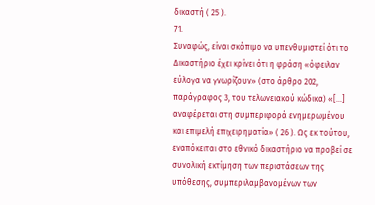δικαστή ( 25 ).
71.
Συναφώς, είναι σκόπιμο να υπενθυμιστεί ότι το Δικαστήριο έχει κρίνει ότι η φράση «όφειλαν εύλογα να γνωρίζουν» (στο άρθρο 202, παράγραφος 3, του τελωνειακού κώδικα) «[…] αναφέρεται στη συμπεριφορά ενημερωμένου και επιμελή επιχειρηματία» ( 26 ). Ως εκ τούτου, εναπόκειται στο εθνικό δικαστήριο να προβεί σε συνολική εκτίμηση των περιστάσεων της υπόθεσης, συμπεριλαμβανομένων των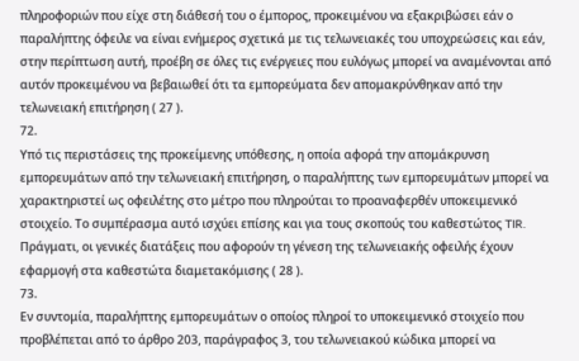πληροφοριών που είχε στη διάθεσή του ο έμπορος, προκειμένου να εξακριβώσει εάν ο παραλήπτης όφειλε να είναι ενήμερος σχετικά με τις τελωνειακές του υποχρεώσεις και εάν, στην περίπτωση αυτή, προέβη σε όλες τις ενέργειες που ευλόγως μπορεί να αναμένονται από αυτόν προκειμένου να βεβαιωθεί ότι τα εμπορεύματα δεν απομακρύνθηκαν από την τελωνειακή επιτήρηση ( 27 ).
72.
Υπό τις περιστάσεις της προκείμενης υπόθεσης, η οποία αφορά την απομάκρυνση εμπορευμάτων από την τελωνειακή επιτήρηση, ο παραλήπτης των εμπορευμάτων μπορεί να χαρακτηριστεί ως οφειλέτης στο μέτρο που πληρούται το προαναφερθέν υποκειμενικό στοιχείο. Το συμπέρασμα αυτό ισχύει επίσης και για τους σκοπούς του καθεστώτος TIR. Πράγματι, οι γενικές διατάξεις που αφορούν τη γένεση της τελωνειακής οφειλής έχουν εφαρμογή στα καθεστώτα διαμετακόμισης ( 28 ).
73.
Εν συντομία, παραλήπτης εμπορευμάτων ο οποίος πληροί το υποκειμενικό στοιχείο που προβλέπεται από το άρθρο 203, παράγραφος 3, του τελωνειακού κώδικα μπορεί να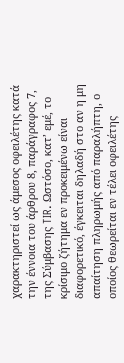χαρακτηριστεί ως άμεσος οφειλέτης κατά την έννοια του άρθρου 8, παράγραφος 7, της Σύμβασης TIR. Ωστόσο, κατ’ εμέ, το κρίσιμο ζήτημα εν προκειμένω είναι διαφορετικό, έγκειται δηλαδή στο αν η μη απαίτηση πληρωμής από παραλήπτη, ο οποίος θεωρείται εν τέλει οφειλέτης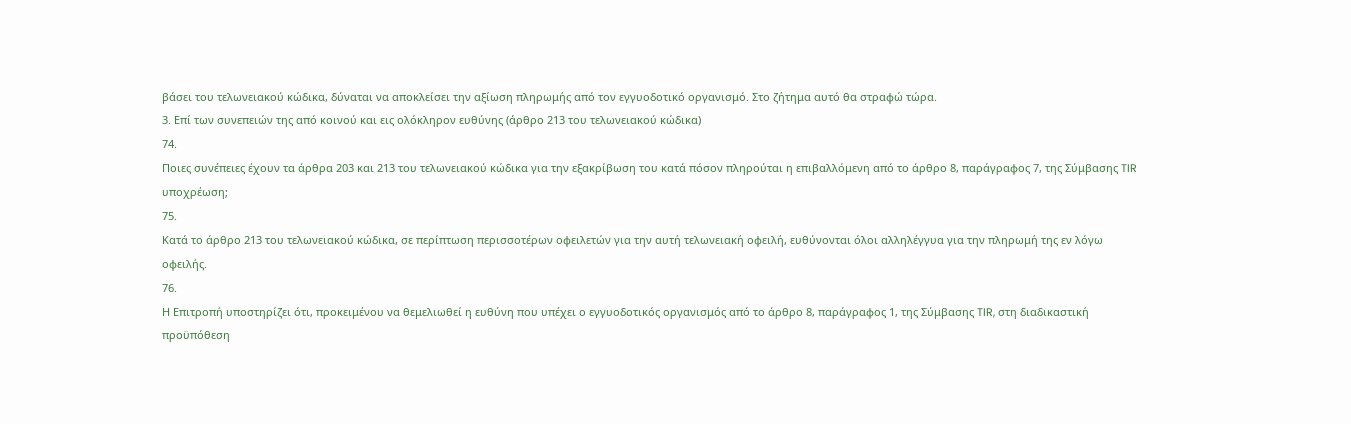βάσει του τελωνειακού κώδικα, δύναται να αποκλείσει την αξίωση πληρωμής από τον εγγυοδοτικό οργανισμό. Στο ζήτημα αυτό θα στραφώ τώρα.
3. Επί των συνεπειών της από κοινού και εις ολόκληρον ευθύνης (άρθρο 213 του τελωνειακού κώδικα)
74.
Ποιες συνέπειες έχουν τα άρθρα 203 και 213 του τελωνειακού κώδικα για την εξακρίβωση του κατά πόσον πληρούται η επιβαλλόμενη από το άρθρο 8, παράγραφος 7, της Σύμβασης TIR υποχρέωση;
75.
Κατά το άρθρο 213 του τελωνειακού κώδικα, σε περίπτωση περισσοτέρων οφειλετών για την αυτή τελωνειακή οφειλή, ευθύνονται όλοι αλληλέγγυα για την πληρωμή της εν λόγω οφειλής.
76.
Η Επιτροπή υποστηρίζει ότι, προκειμένου να θεμελιωθεί η ευθύνη που υπέχει ο εγγυοδοτικός οργανισμός από το άρθρο 8, παράγραφος 1, της Σύμβασης TIR, στη διαδικαστική προϋπόθεση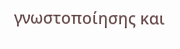γνωστοποίησης και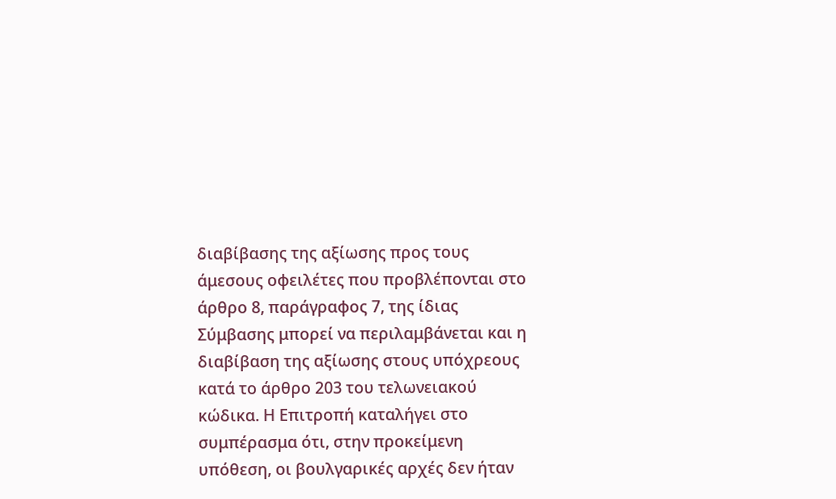διαβίβασης της αξίωσης προς τους άμεσους οφειλέτες που προβλέπονται στο άρθρο 8, παράγραφος 7, της ίδιας Σύμβασης μπορεί να περιλαμβάνεται και η διαβίβαση της αξίωσης στους υπόχρεους κατά το άρθρο 203 του τελωνειακού κώδικα. Η Επιτροπή καταλήγει στο συμπέρασμα ότι, στην προκείμενη υπόθεση, οι βουλγαρικές αρχές δεν ήταν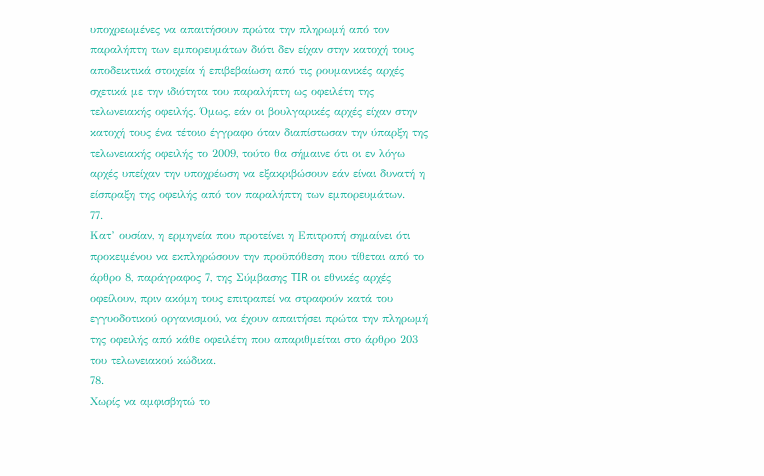υποχρεωμένες να απαιτήσουν πρώτα την πληρωμή από τον παραλήπτη των εμπορευμάτων διότι δεν είχαν στην κατοχή τους αποδεικτικά στοιχεία ή επιβεβαίωση από τις ρουμανικές αρχές σχετικά με την ιδιότητα του παραλήπτη ως οφειλέτη της τελωνειακής οφειλής. Όμως, εάν οι βουλγαρικές αρχές είχαν στην κατοχή τους ένα τέτοιο έγγραφο όταν διαπίστωσαν την ύπαρξη της τελωνειακής οφειλής το 2009, τούτο θα σήμαινε ότι οι εν λόγω αρχές υπείχαν την υποχρέωση να εξακριβώσουν εάν είναι δυνατή η είσπραξη της οφειλής από τον παραλήπτη των εμπορευμάτων.
77.
Κατ’ ουσίαν, η ερμηνεία που προτείνει η Επιτροπή σημαίνει ότι προκειμένου να εκπληρώσουν την προϋπόθεση που τίθεται από το άρθρο 8, παράγραφος 7, της Σύμβασης TIR οι εθνικές αρχές οφείλουν, πριν ακόμη τους επιτραπεί να στραφούν κατά του εγγυοδοτικού οργανισμού, να έχουν απαιτήσει πρώτα την πληρωμή της οφειλής από κάθε οφειλέτη που απαριθμείται στο άρθρο 203 του τελωνειακού κώδικα.
78.
Χωρίς να αμφισβητώ το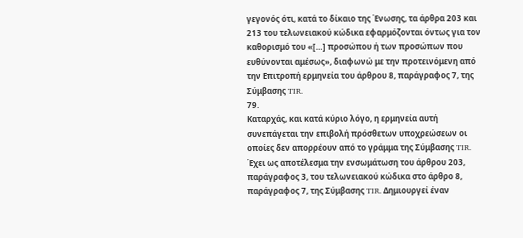γεγονός ότι, κατά το δίκαιο της Ένωσης, τα άρθρα 203 και 213 του τελωνειακού κώδικα εφαρμόζονται όντως για τον καθορισμό του «[…] προσώπου ή των προσώπων που ευθύνονται αμέσως», διαφωνώ με την προτεινόμενη από την Επιτροπή ερμηνεία του άρθρου 8, παράγραφος 7, της Σύμβασης TIR.
79.
Καταρχάς, και κατά κύριο λόγο, η ερμηνεία αυτή συνεπάγεται την επιβολή πρόσθετων υποχρεώσεων οι οποίες δεν απορρέουν από το γράμμα της Σύμβασης TIR. Έχει ως αποτέλεσμα την ενσωμάτωση του άρθρου 203, παράγραφος 3, του τελωνειακού κώδικα στο άρθρο 8, παράγραφος 7, της Σύμβασης TIR. Δημιουργεί έναν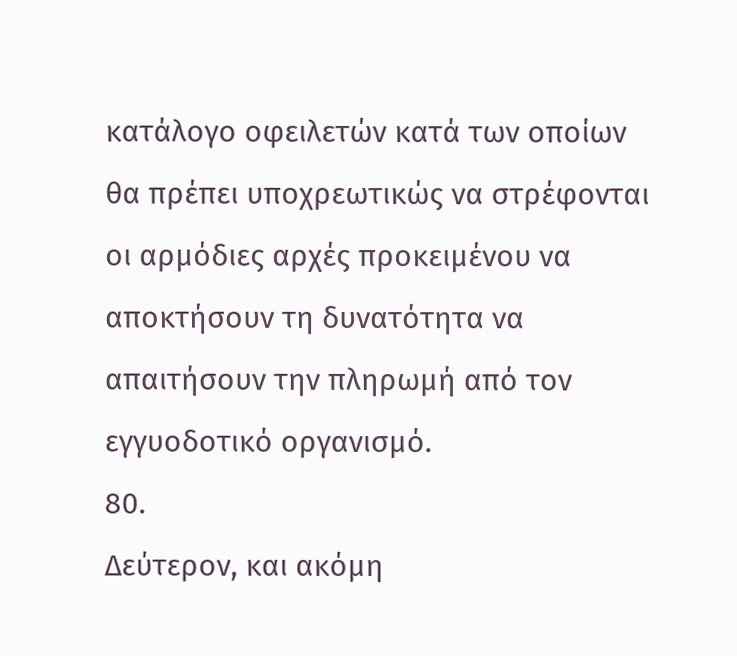κατάλογο οφειλετών κατά των οποίων θα πρέπει υποχρεωτικώς να στρέφονται οι αρμόδιες αρχές προκειμένου να αποκτήσουν τη δυνατότητα να απαιτήσουν την πληρωμή από τον εγγυοδοτικό οργανισμό.
80.
Δεύτερον, και ακόμη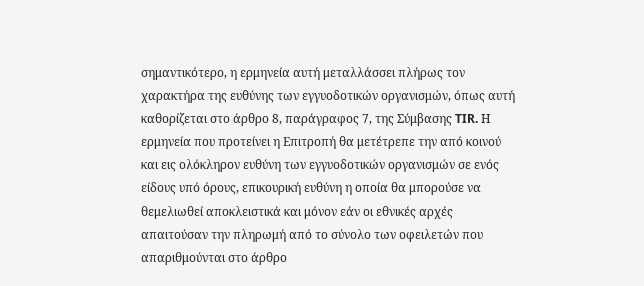σημαντικότερο, η ερμηνεία αυτή μεταλλάσσει πλήρως τον χαρακτήρα της ευθύνης των εγγυοδοτικών οργανισμών, όπως αυτή καθορίζεται στο άρθρο 8, παράγραφος 7, της Σύμβασης TIR. Η ερμηνεία που προτείνει η Επιτροπή θα μετέτρεπε την από κοινού και εις ολόκληρον ευθύνη των εγγυοδοτικών οργανισμών σε ενός είδους υπό όρους, επικουρική ευθύνη η οποία θα μπορούσε να θεμελιωθεί αποκλειστικά και μόνον εάν οι εθνικές αρχές απαιτούσαν την πληρωμή από το σύνολο των οφειλετών που απαριθμούνται στο άρθρο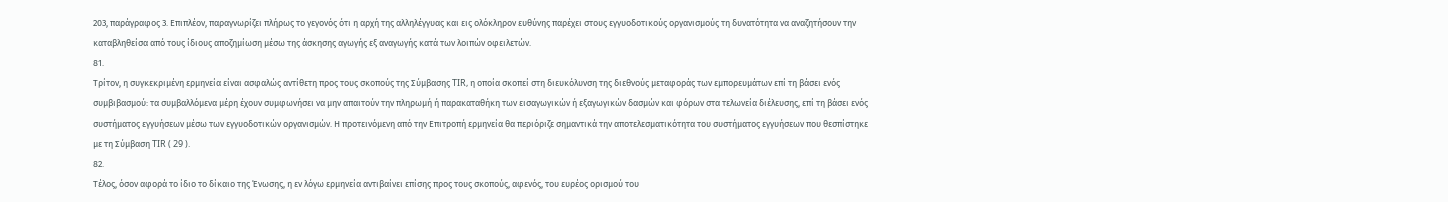203, παράγραφος 3. Επιπλέον, παραγνωρίζει πλήρως το γεγονός ότι η αρχή της αλληλέγγυας και εις ολόκληρον ευθύνης παρέχει στους εγγυοδοτικούς οργανισμούς τη δυνατότητα να αναζητήσουν την καταβληθείσα από τους ίδιους αποζημίωση μέσω της άσκησης αγωγής εξ αναγωγής κατά των λοιπών οφειλετών.
81.
Τρίτον, η συγκεκριμένη ερμηνεία είναι ασφαλώς αντίθετη προς τους σκοπούς της Σύμβασης TIR, η οποία σκοπεί στη διευκόλυνση της διεθνούς μεταφοράς των εμπορευμάτων επί τη βάσει ενός συμβιβασμού: τα συμβαλλόμενα μέρη έχουν συμφωνήσει να μην απαιτούν την πληρωμή ή παρακαταθήκη των εισαγωγικών ή εξαγωγικών δασμών και φόρων στα τελωνεία διέλευσης, επί τη βάσει ενός συστήματος εγγυήσεων μέσω των εγγυοδοτικών οργανισμών. Η προτεινόμενη από την Επιτροπή ερμηνεία θα περιόριζε σημαντικά την αποτελεσματικότητα του συστήματος εγγυήσεων που θεσπίστηκε με τη Σύμβαση TIR ( 29 ).
82.
Τέλος, όσον αφορά το ίδιο το δίκαιο της Ένωσης, η εν λόγω ερμηνεία αντιβαίνει επίσης προς τους σκοπούς, αφενός, του ευρέος ορισμού του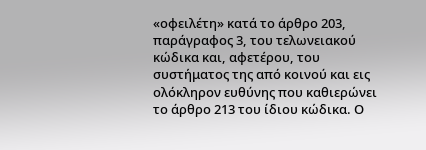«οφειλέτη» κατά το άρθρο 203, παράγραφος 3, του τελωνειακού κώδικα και, αφετέρου, του συστήματος της από κοινού και εις ολόκληρον ευθύνης που καθιερώνει το άρθρο 213 του ίδιου κώδικα. Ο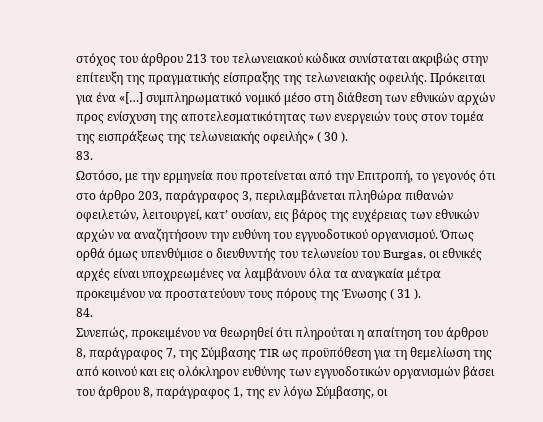στόχος του άρθρου 213 του τελωνειακού κώδικα συνίσταται ακριβώς στην επίτευξη της πραγματικής είσπραξης της τελωνειακής οφειλής. Πρόκειται για ένα «[…] συμπληρωματικό νομικό μέσο στη διάθεση των εθνικών αρχών προς ενίσχυση της αποτελεσματικότητας των ενεργειών τους στον τομέα της εισπράξεως της τελωνειακής οφειλής» ( 30 ).
83.
Ωστόσο, με την ερμηνεία που προτείνεται από την Επιτροπή, το γεγονός ότι στο άρθρο 203, παράγραφος 3, περιλαμβάνεται πληθώρα πιθανών οφειλετών, λειτουργεί, κατ’ ουσίαν, εις βάρος της ευχέρειας των εθνικών αρχών να αναζητήσουν την ευθύνη του εγγυοδοτικού οργανισμού. Όπως ορθά όμως υπενθύμισε ο διευθυντής του τελωνείου του Burgas, οι εθνικές αρχές είναι υποχρεωμένες να λαμβάνουν όλα τα αναγκαία μέτρα προκειμένου να προστατεύουν τους πόρους της Ένωσης ( 31 ).
84.
Συνεπώς, προκειμένου να θεωρηθεί ότι πληρούται η απαίτηση του άρθρου 8, παράγραφος 7, της Σύμβασης TIR ως προϋπόθεση για τη θεμελίωση της από κοινού και εις ολόκληρον ευθύνης των εγγυοδοτικών οργανισμών βάσει του άρθρου 8, παράγραφος 1, της εν λόγω Σύμβασης, οι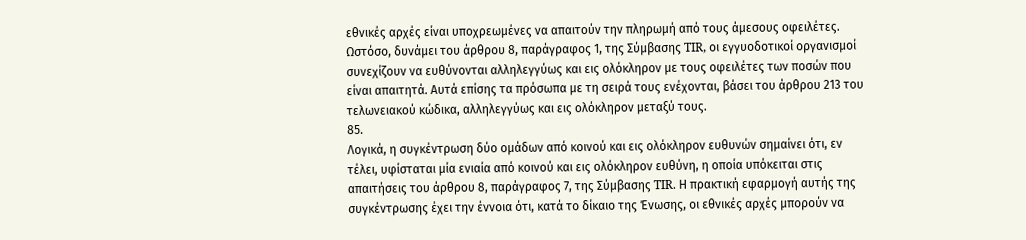εθνικές αρχές είναι υποχρεωμένες να απαιτούν την πληρωμή από τους άμεσους οφειλέτες. Ωστόσο, δυνάμει του άρθρου 8, παράγραφος 1, της Σύμβασης TIR, οι εγγυοδοτικοί οργανισμοί συνεχίζουν να ευθύνονται αλληλεγγύως και εις ολόκληρον με τους οφειλέτες των ποσών που είναι απαιτητά. Αυτά επίσης τα πρόσωπα με τη σειρά τους ενέχονται, βάσει του άρθρου 213 του τελωνειακού κώδικα, αλληλεγγύως και εις ολόκληρον μεταξύ τους.
85.
Λογικά, η συγκέντρωση δύο ομάδων από κοινού και εις ολόκληρον ευθυνών σημαίνει ότι, εν τέλει, υφίσταται μία ενιαία από κοινού και εις ολόκληρον ευθύνη, η οποία υπόκειται στις απαιτήσεις του άρθρου 8, παράγραφος 7, της Σύμβασης TIR. Η πρακτική εφαρμογή αυτής της συγκέντρωσης έχει την έννοια ότι, κατά το δίκαιο της Ένωσης, οι εθνικές αρχές μπορούν να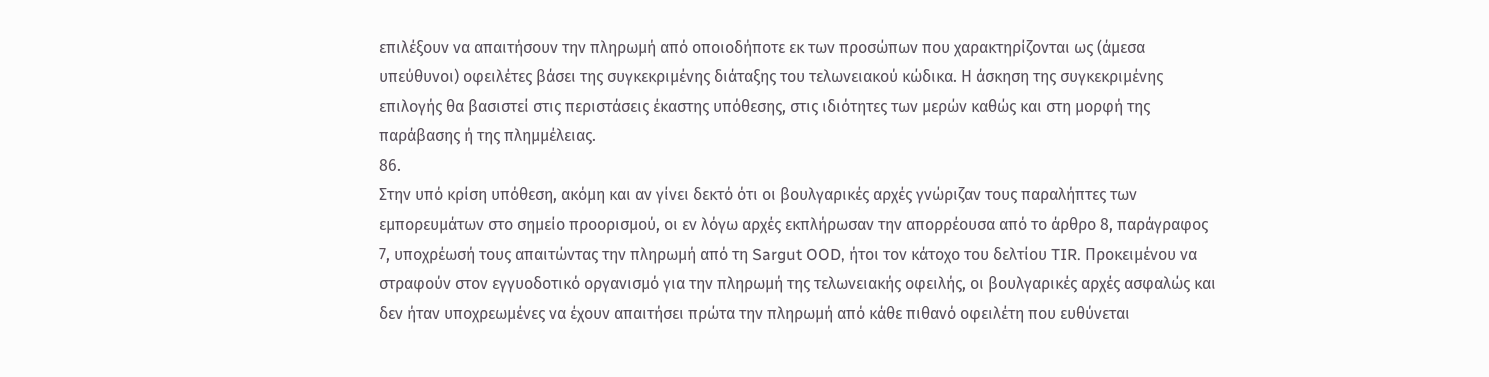επιλέξουν να απαιτήσουν την πληρωμή από οποιοδήποτε εκ των προσώπων που χαρακτηρίζονται ως (άμεσα υπεύθυνοι) οφειλέτες βάσει της συγκεκριμένης διάταξης του τελωνειακού κώδικα. Η άσκηση της συγκεκριμένης επιλογής θα βασιστεί στις περιστάσεις έκαστης υπόθεσης, στις ιδιότητες των μερών καθώς και στη μορφή της παράβασης ή της πλημμέλειας.
86.
Στην υπό κρίση υπόθεση, ακόμη και αν γίνει δεκτό ότι οι βουλγαρικές αρχές γνώριζαν τους παραλήπτες των εμπορευμάτων στο σημείο προορισμού, οι εν λόγω αρχές εκπλήρωσαν την απορρέουσα από το άρθρο 8, παράγραφος 7, υποχρέωσή τους απαιτώντας την πληρωμή από τη Sargut OOD, ήτοι τον κάτοχο του δελτίου TIR. Προκειμένου να στραφούν στον εγγυοδοτικό οργανισμό για την πληρωμή της τελωνειακής οφειλής, οι βουλγαρικές αρχές ασφαλώς και δεν ήταν υποχρεωμένες να έχουν απαιτήσει πρώτα την πληρωμή από κάθε πιθανό οφειλέτη που ευθύνεται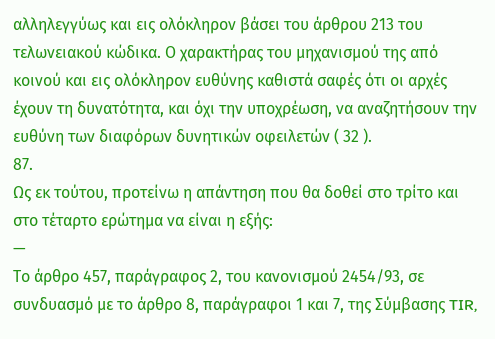αλληλεγγύως και εις ολόκληρον βάσει του άρθρου 213 του τελωνειακού κώδικα. Ο χαρακτήρας του μηχανισμού της από κοινού και εις ολόκληρον ευθύνης καθιστά σαφές ότι οι αρχές έχουν τη δυνατότητα, και όχι την υποχρέωση, να αναζητήσουν την ευθύνη των διαφόρων δυνητικών οφειλετών ( 32 ).
87.
Ως εκ τούτου, προτείνω η απάντηση που θα δοθεί στο τρίτο και στο τέταρτο ερώτημα να είναι η εξής:
—
Το άρθρο 457, παράγραφος 2, του κανονισμού 2454/93, σε συνδυασμό με το άρθρο 8, παράγραφοι 1 και 7, της Σύμβασης TIR,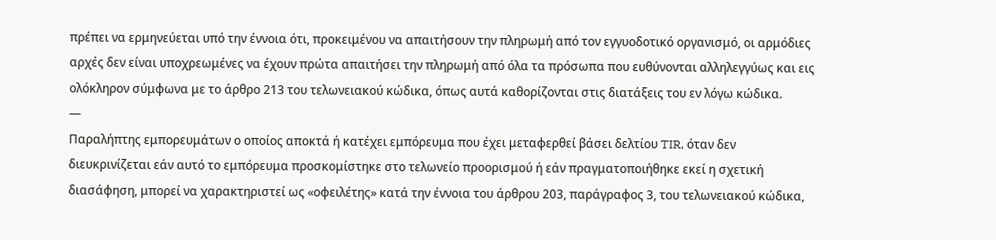πρέπει να ερμηνεύεται υπό την έννοια ότι, προκειμένου να απαιτήσουν την πληρωμή από τον εγγυοδοτικό οργανισμό, οι αρμόδιες αρχές δεν είναι υποχρεωμένες να έχουν πρώτα απαιτήσει την πληρωμή από όλα τα πρόσωπα που ευθύνονται αλληλεγγύως και εις ολόκληρον σύμφωνα με το άρθρο 213 του τελωνειακού κώδικα, όπως αυτά καθορίζονται στις διατάξεις του εν λόγω κώδικα.
—
Παραλήπτης εμπορευμάτων ο οποίος αποκτά ή κατέχει εμπόρευμα που έχει μεταφερθεί βάσει δελτίου TIR, όταν δεν διευκρινίζεται εάν αυτό το εμπόρευμα προσκομίστηκε στο τελωνείο προορισμού ή εάν πραγματοποιήθηκε εκεί η σχετική διασάφηση, μπορεί να χαρακτηριστεί ως «οφειλέτης» κατά την έννοια του άρθρου 203, παράγραφος 3, του τελωνειακού κώδικα,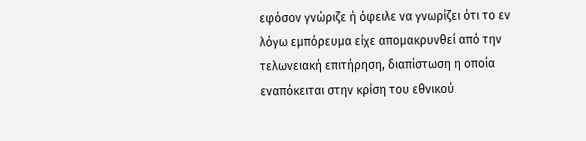εφόσον γνώριζε ή όφειλε να γνωρίζει ότι το εν λόγω εμπόρευμα είχε απομακρυνθεί από την τελωνειακή επιτήρηση, διαπίστωση η οποία εναπόκειται στην κρίση του εθνικού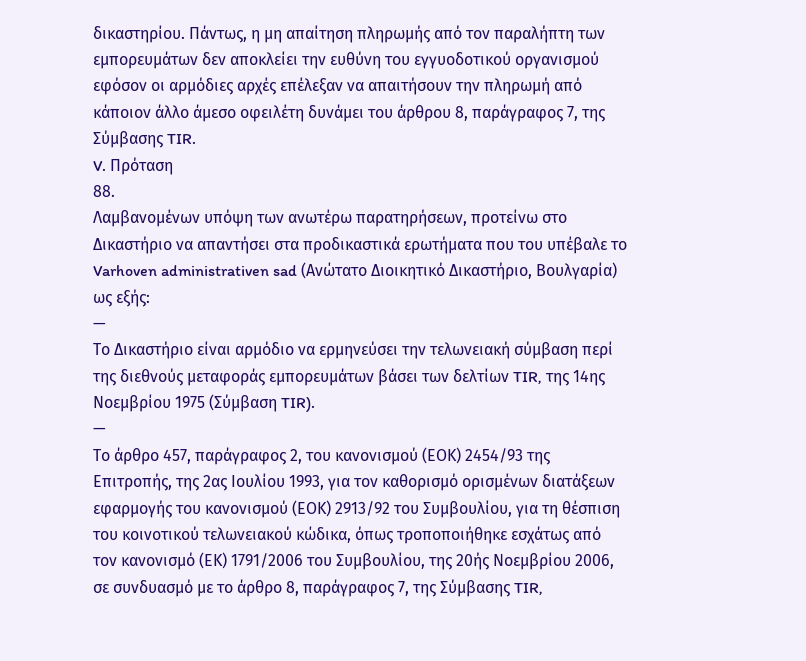δικαστηρίου. Πάντως, η μη απαίτηση πληρωμής από τον παραλήπτη των εμπορευμάτων δεν αποκλείει την ευθύνη του εγγυοδοτικού οργανισμού εφόσον οι αρμόδιες αρχές επέλεξαν να απαιτήσουν την πληρωμή από κάποιον άλλο άμεσο οφειλέτη δυνάμει του άρθρου 8, παράγραφος 7, της Σύμβασης TIR.
V. Πρόταση
88.
Λαμβανομένων υπόψη των ανωτέρω παρατηρήσεων, προτείνω στο Δικαστήριο να απαντήσει στα προδικαστικά ερωτήματα που του υπέβαλε το Varhoven administrativen sad (Ανώτατο Διοικητικό Δικαστήριο, Βουλγαρία) ως εξής:
—
Το Δικαστήριο είναι αρμόδιο να ερμηνεύσει την τελωνειακή σύμβαση περί της διεθνούς μεταφοράς εμπορευμάτων βάσει των δελτίων TIR, της 14ης Νοεμβρίου 1975 (Σύμβαση TIR).
—
Το άρθρο 457, παράγραφος 2, του κανονισμού (ΕΟΚ) 2454/93 της Επιτροπής, της 2ας Ιουλίου 1993, για τον καθορισμό ορισμένων διατάξεων εφαρμογής του κανονισμού (ΕΟΚ) 2913/92 του Συμβουλίου, για τη θέσπιση του κοινοτικού τελωνειακού κώδικα, όπως τροποποιήθηκε εσχάτως από τον κανονισμό (ΕΚ) 1791/2006 του Συμβουλίου, της 20ής Νοεμβρίου 2006, σε συνδυασμό με το άρθρο 8, παράγραφος 7, της Σύμβασης TIR,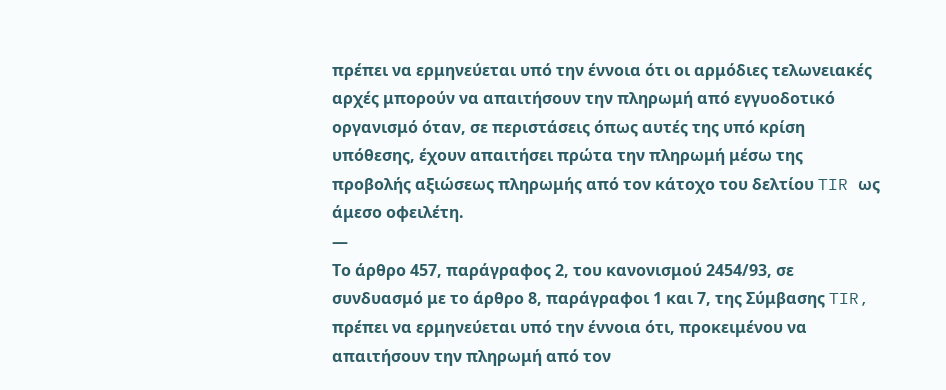πρέπει να ερμηνεύεται υπό την έννοια ότι οι αρμόδιες τελωνειακές αρχές μπορούν να απαιτήσουν την πληρωμή από εγγυοδοτικό οργανισμό όταν, σε περιστάσεις όπως αυτές της υπό κρίση υπόθεσης, έχουν απαιτήσει πρώτα την πληρωμή μέσω της προβολής αξιώσεως πληρωμής από τον κάτοχο του δελτίου TIR ως άμεσο οφειλέτη.
—
Το άρθρο 457, παράγραφος 2, του κανονισμού 2454/93, σε συνδυασμό με το άρθρο 8, παράγραφοι 1 και 7, της Σύμβασης TIR, πρέπει να ερμηνεύεται υπό την έννοια ότι, προκειμένου να απαιτήσουν την πληρωμή από τον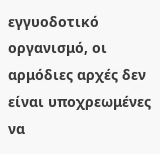εγγυοδοτικό οργανισμό, οι αρμόδιες αρχές δεν είναι υποχρεωμένες να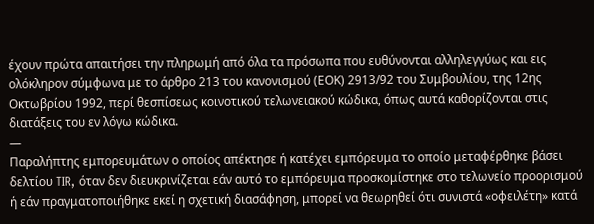έχουν πρώτα απαιτήσει την πληρωμή από όλα τα πρόσωπα που ευθύνονται αλληλεγγύως και εις ολόκληρον σύμφωνα με το άρθρο 213 του κανονισμού (ΕΟΚ) 2913/92 του Συμβουλίου, της 12ης Οκτωβρίου 1992, περί θεσπίσεως κοινοτικού τελωνειακού κώδικα, όπως αυτά καθορίζονται στις διατάξεις του εν λόγω κώδικα.
—
Παραλήπτης εμπορευμάτων ο οποίος απέκτησε ή κατέχει εμπόρευμα το οποίο μεταφέρθηκε βάσει δελτίου TIR, όταν δεν διευκρινίζεται εάν αυτό το εμπόρευμα προσκομίστηκε στο τελωνείο προορισμού ή εάν πραγματοποιήθηκε εκεί η σχετική διασάφηση, μπορεί να θεωρηθεί ότι συνιστά «οφειλέτη» κατά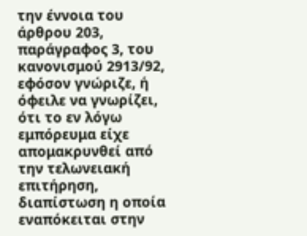την έννοια του άρθρου 203, παράγραφος 3, του κανονισμού 2913/92, εφόσον γνώριζε, ή όφειλε να γνωρίζει, ότι το εν λόγω εμπόρευμα είχε απομακρυνθεί από την τελωνειακή επιτήρηση, διαπίστωση η οποία εναπόκειται στην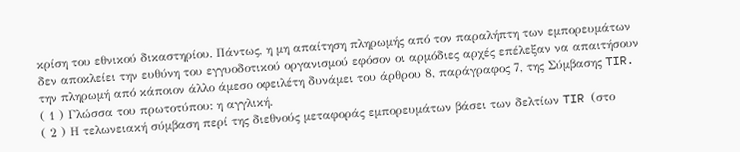κρίση του εθνικού δικαστηρίου. Πάντως, η μη απαίτηση πληρωμής από τον παραλήπτη των εμπορευμάτων δεν αποκλείει την ευθύνη του εγγυοδοτικού οργανισμού εφόσον οι αρμόδιες αρχές επέλεξαν να απαιτήσουν την πληρωμή από κάποιον άλλο άμεσο οφειλέτη δυνάμει του άρθρου 8, παράγραφος 7, της Σύμβασης TIR.
( 1 ) Γλώσσα του πρωτοτύπου: η αγγλική.
( 2 ) Η τελωνειακή σύμβαση περί της διεθνούς μεταφοράς εμπορευμάτων βάσει των δελτίων TIR (στο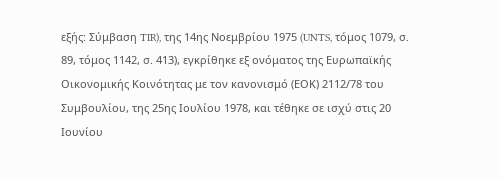εξής: Σύμβαση TIR), της 14ης Νοεμβρίου 1975 (UNTS, τόμος 1079, σ. 89, τόμος 1142, σ. 413), εγκρίθηκε εξ ονόματος της Ευρωπαϊκής Οικονομικής Κοινότητας με τον κανονισμό (ΕΟΚ) 2112/78 του Συμβουλίου, της 25ης Ιουλίου 1978, και τέθηκε σε ισχύ στις 20 Ιουνίου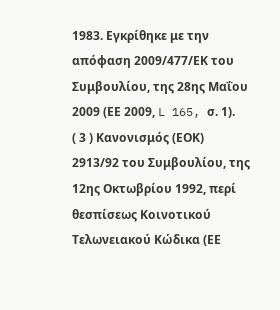1983. Εγκρίθηκε με την απόφαση 2009/477/ΕΚ του Συμβουλίου, της 28ης Μαΐου 2009 (ΕΕ 2009, L 165, σ. 1).
( 3 ) Κανονισμός (ΕΟΚ) 2913/92 του Συμβουλίου, της 12ης Οκτωβρίου 1992, περί θεσπίσεως Κοινοτικού Τελωνειακού Κώδικα (ΕΕ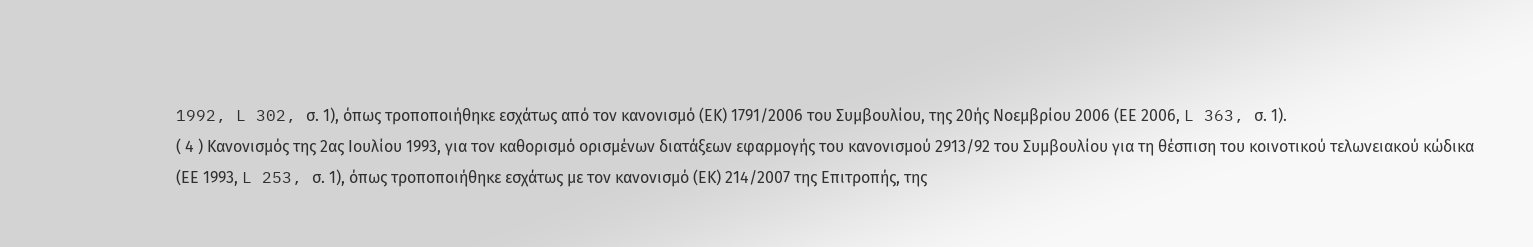1992, L 302, σ. 1), όπως τροποποιήθηκε εσχάτως από τον κανονισμό (ΕΚ) 1791/2006 του Συμβουλίου, της 20ής Νοεμβρίου 2006 (ΕΕ 2006, L 363, σ. 1).
( 4 ) Κανονισμός της 2ας Ιουλίου 1993, για τον καθορισμό ορισμένων διατάξεων εφαρμογής του κανονισμού 2913/92 του Συμβουλίου για τη θέσπιση του κοινοτικού τελωνειακού κώδικα (ΕΕ 1993, L 253, σ. 1), όπως τροποποιήθηκε εσχάτως με τον κανονισμό (ΕΚ) 214/2007 της Επιτροπής, της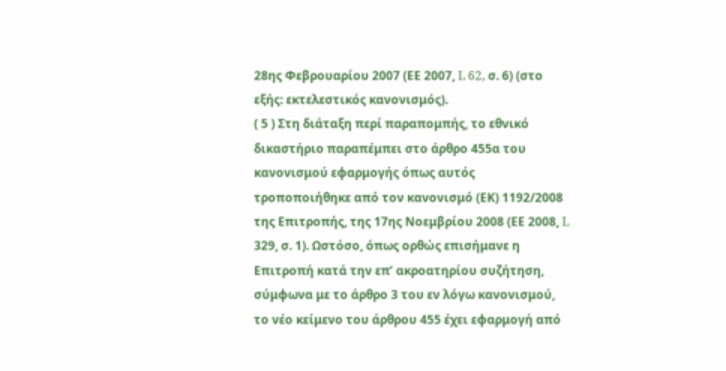28ης Φεβρουαρίου 2007 (ΕΕ 2007, L 62, σ. 6) (στο εξής: εκτελεστικός κανονισμός).
( 5 ) Στη διάταξη περί παραπομπής, το εθνικό δικαστήριο παραπέμπει στο άρθρο 455α του κανονισμού εφαρμογής όπως αυτός τροποποιήθηκε από τον κανονισμό (ΕΚ) 1192/2008 της Επιτροπής, της 17ης Νοεμβρίου 2008 (ΕΕ 2008, L 329, σ. 1). Ωστόσο, όπως ορθώς επισήμανε η Επιτροπή κατά την επ’ ακροατηρίου συζήτηση, σύμφωνα με το άρθρο 3 του εν λόγω κανονισμού, το νέο κείμενο του άρθρου 455 έχει εφαρμογή από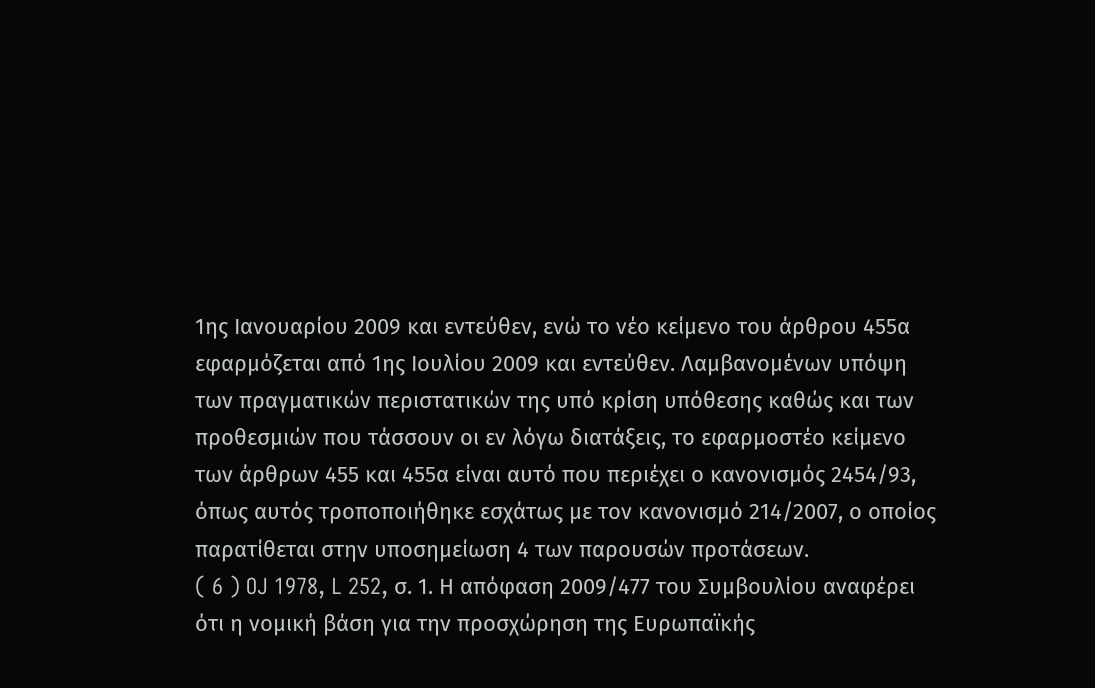1ης Ιανουαρίου 2009 και εντεύθεν, ενώ το νέο κείμενο του άρθρου 455α εφαρμόζεται από 1ης Ιουλίου 2009 και εντεύθεν. Λαμβανομένων υπόψη των πραγματικών περιστατικών της υπό κρίση υπόθεσης καθώς και των προθεσμιών που τάσσουν οι εν λόγω διατάξεις, το εφαρμοστέο κείμενο των άρθρων 455 και 455α είναι αυτό που περιέχει ο κανονισμός 2454/93, όπως αυτός τροποποιήθηκε εσχάτως με τον κανονισμό 214/2007, ο οποίος παρατίθεται στην υποσημείωση 4 των παρουσών προτάσεων.
( 6 ) OJ 1978, L 252, σ. 1. Η απόφαση 2009/477 του Συμβουλίου αναφέρει ότι η νομική βάση για την προσχώρηση της Ευρωπαϊκής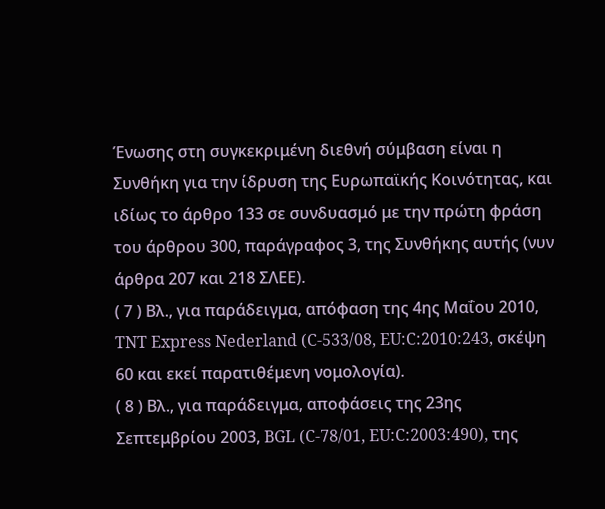Ένωσης στη συγκεκριμένη διεθνή σύμβαση είναι η Συνθήκη για την ίδρυση της Ευρωπαϊκής Κοινότητας, και ιδίως το άρθρο 133 σε συνδυασμό με την πρώτη φράση του άρθρου 300, παράγραφος 3, της Συνθήκης αυτής (νυν άρθρα 207 και 218 ΣΛΕΕ).
( 7 ) Βλ., για παράδειγμα, απόφαση της 4ης Μαΐου 2010, TNT Express Nederland (C‑533/08, EU:C:2010:243, σκέψη 60 και εκεί παρατιθέμενη νομολογία).
( 8 ) Βλ., για παράδειγμα, αποφάσεις της 23ης Σεπτεμβρίου 2003, BGL (C‑78/01, EU:C:2003:490), της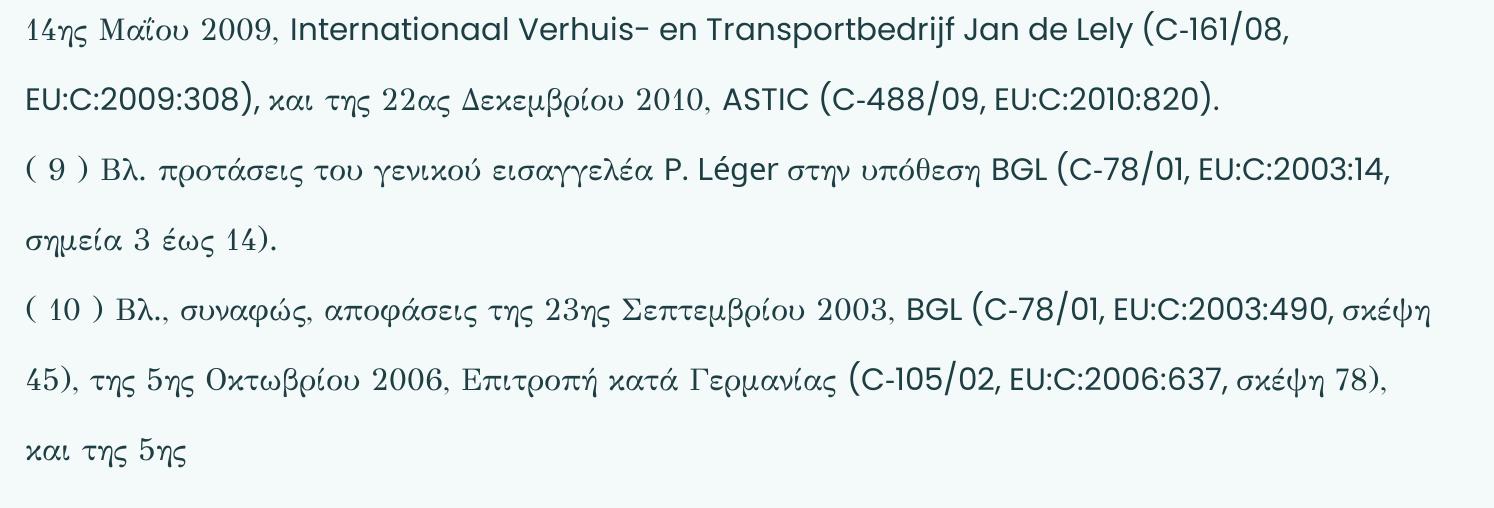14ης Μαΐου 2009, Internationaal Verhuis- en Transportbedrijf Jan de Lely (C‑161/08, EU:C:2009:308), και της 22ας Δεκεμβρίου 2010, ASTIC (C‑488/09, EU:C:2010:820).
( 9 ) Βλ. προτάσεις του γενικού εισαγγελέα P. Léger στην υπόθεση BGL (C‑78/01, EU:C:2003:14, σημεία 3 έως 14).
( 10 ) Βλ., συναφώς, αποφάσεις της 23ης Σεπτεμβρίου 2003, BGL (C‑78/01, EU:C:2003:490, σκέψη 45), της 5ης Οκτωβρίου 2006, Επιτροπή κατά Γερμανίας (C‑105/02, EU:C:2006:637, σκέψη 78), και της 5ης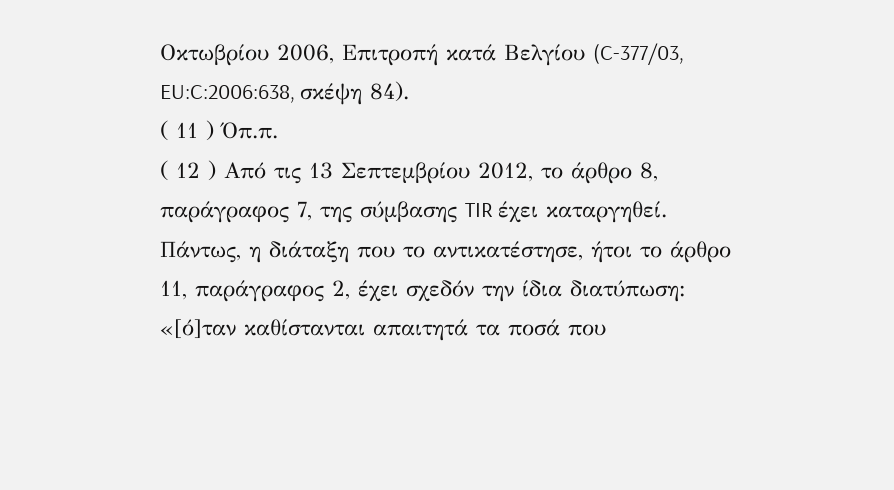Οκτωβρίου 2006, Επιτροπή κατά Βελγίου (C‑377/03, EU:C:2006:638, σκέψη 84).
( 11 ) Όπ.π.
( 12 ) Από τις 13 Σεπτεμβρίου 2012, το άρθρο 8, παράγραφος 7, της σύμβασης TIR έχει καταργηθεί. Πάντως, η διάταξη που το αντικατέστησε, ήτοι το άρθρο 11, παράγραφος 2, έχει σχεδόν την ίδια διατύπωση: «[ό]ταν καθίστανται απαιτητά τα ποσά που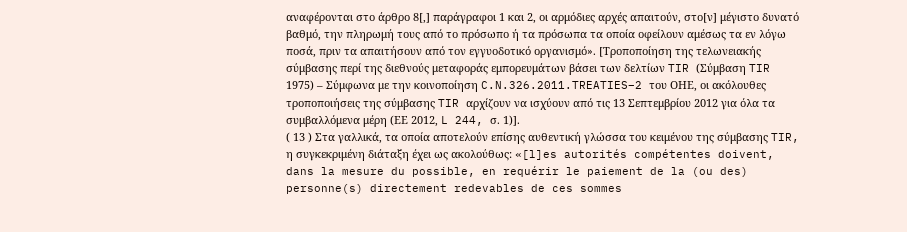αναφέρονται στο άρθρο 8[,] παράγραφοι 1 και 2, οι αρμόδιες αρχές απαιτούν, στο[ν] μέγιστο δυνατό βαθμό, την πληρωμή τους από το πρόσωπο ή τα πρόσωπα τα οποία οφείλουν αμέσως τα εν λόγω ποσά, πριν τα απαιτήσουν από τον εγγυοδοτικό οργανισμό». [Τροποποίηση της τελωνειακής σύμβασης περί της διεθνούς μεταφοράς εμπορευμάτων βάσει των δελτίων TIR (Σύμβαση TIR 1975) – Σύμφωνα με την κοινοποίηση C.N.326.2011.TREATIES–2 του ΟΗΕ, οι ακόλουθες τροποποιήσεις της σύμβασης TIR αρχίζουν να ισχύουν από τις 13 Σεπτεμβρίου 2012 για όλα τα συμβαλλόμενα μέρη (ΕΕ 2012, L 244, σ. 1)].
( 13 ) Στα γαλλικά, τα οποία αποτελούν επίσης αυθεντική γλώσσα του κειμένου της σύμβασης TIR, η συγκεκριμένη διάταξη έχει ως ακολούθως: «[l]es autorités compétentes doivent, dans la mesure du possible, en requérir le paiement de la (ou des) personne(s) directement redevables de ces sommes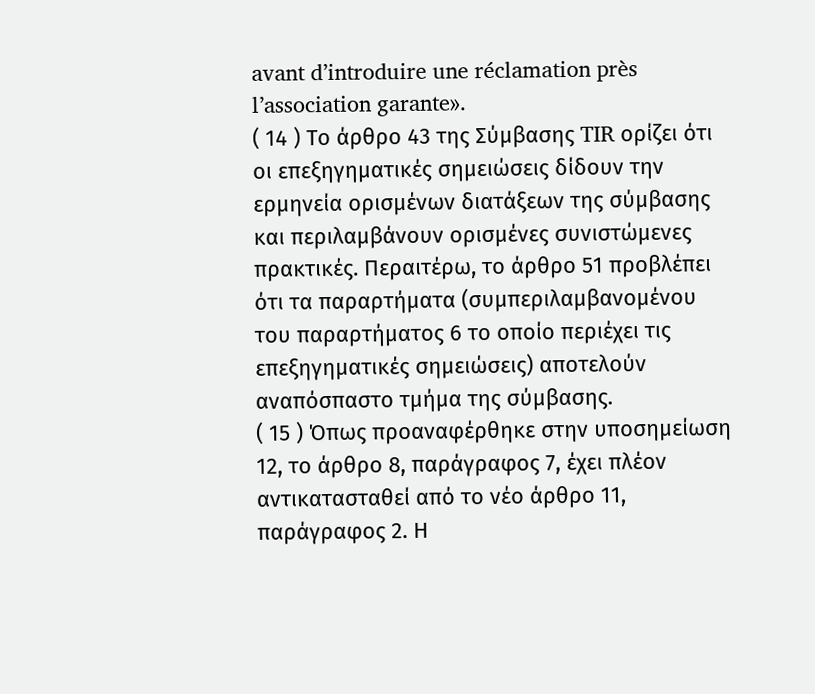avant d’introduire une réclamation près l’association garante».
( 14 ) Το άρθρο 43 της Σύμβασης TIR ορίζει ότι οι επεξηγηματικές σημειώσεις δίδουν την ερμηνεία ορισμένων διατάξεων της σύμβασης και περιλαμβάνουν ορισμένες συνιστώμενες πρακτικές. Περαιτέρω, το άρθρο 51 προβλέπει ότι τα παραρτήματα (συμπεριλαμβανομένου του παραρτήματος 6 το οποίο περιέχει τις επεξηγηματικές σημειώσεις) αποτελούν αναπόσπαστο τμήμα της σύμβασης.
( 15 ) Όπως προαναφέρθηκε στην υποσημείωση 12, το άρθρο 8, παράγραφος 7, έχει πλέον αντικατασταθεί από το νέο άρθρο 11, παράγραφος 2. Η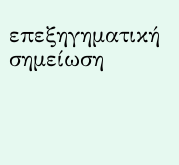επεξηγηματική σημείωση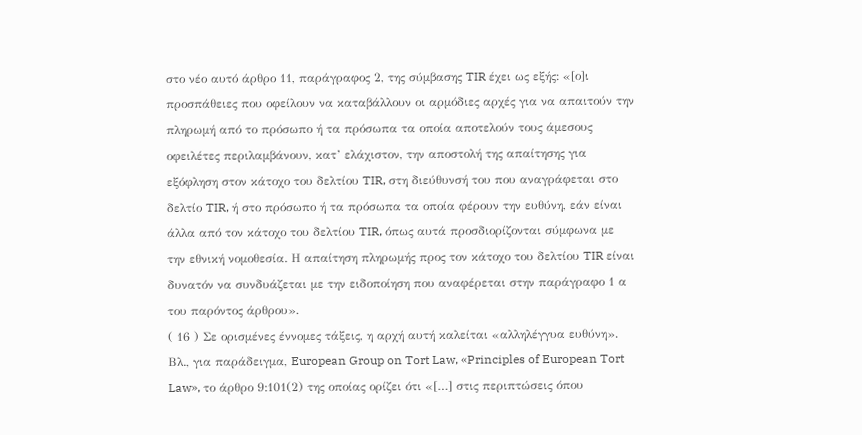στο νέο αυτό άρθρο 11, παράγραφος 2, της σύμβασης TIR έχει ως εξής: «[ο]ι προσπάθειες που οφείλουν να καταβάλλουν οι αρμόδιες αρχές για να απαιτούν την πληρωμή από το πρόσωπο ή τα πρόσωπα τα οποία αποτελούν τους άμεσους οφειλέτες περιλαμβάνουν, κατ’ ελάχιστον, την αποστολή της απαίτησης για εξόφληση στον κάτοχο του δελτίου TIR, στη διεύθυνσή του που αναγράφεται στο δελτίο TIR, ή στο πρόσωπο ή τα πρόσωπα τα οποία φέρουν την ευθύνη, εάν είναι άλλα από τον κάτοχο του δελτίου TIR, όπως αυτά προσδιορίζονται σύμφωνα με την εθνική νομοθεσία. Η απαίτηση πληρωμής προς τον κάτοχο του δελτίου TIR είναι δυνατόν να συνδυάζεται με την ειδοποίηση που αναφέρεται στην παράγραφο 1 α του παρόντος άρθρου».
( 16 ) Σε ορισμένες έννομες τάξεις, η αρχή αυτή καλείται «αλληλέγγυα ευθύνη». Βλ., για παράδειγμα, European Group on Tort Law, «Principles of European Tort Law», το άρθρο 9:101(2) της οποίας ορίζει ότι «[…] στις περιπτώσεις όπου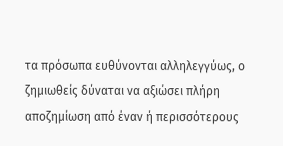τα πρόσωπα ευθύνονται αλληλεγγύως, ο ζημιωθείς δύναται να αξιώσει πλήρη αποζημίωση από έναν ή περισσότερους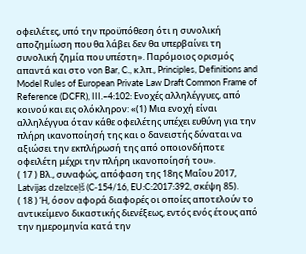οφειλέτες, υπό την προϋπόθεση ότι η συνολική αποζημίωση που θα λάβει δεν θα υπερβαίνει τη συνολική ζημία που υπέστη». Παρόμοιος ορισμός απαντά και στο von Bar, C., κ.λπ., Principles, Definitions and Model Rules of European Private Law Draft Common Frame of Reference (DCFR), III.–4:102: Ενοχές αλληλέγγυες, από κοινού και εις ολόκληρον: «(1) Μια ενοχή είναι αλληλέγγυα όταν κάθε οφειλέτης υπέχει ευθύνη για την πλήρη ικανοποίησή της και ο δανειστής δύναται να αξιώσει την εκπλήρωσή της από οποιονδήποτε οφειλέτη μέχρι την πλήρη ικανοποίησή του».
( 17 ) Βλ., συναφώς, απόφαση της 18ης Μαΐου 2017, Latvijas dzelzceļš (C‑154/16, EU:C:2017:392, σκέψη 85).
( 18 ) Ή, όσον αφορά διαφορές οι οποίες αποτελούν το αντικείμενο δικαστικής διενέξεως, εντός ενός έτους από την ημερομηνία κατά την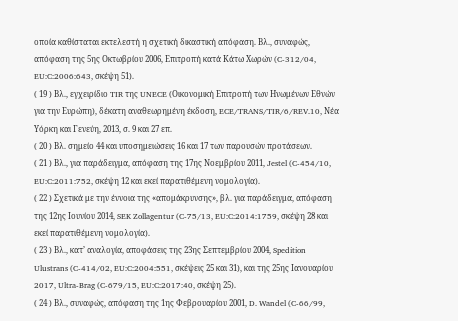οποία καθίσταται εκτελεστή η σχετική δικαστική απόφαση. Βλ., συναφώς, απόφαση της 5ης Οκτωβρίου 2006, Επιτροπή κατά Κάτω Χωρών (C‑312/04, EU:C:2006:643, σκέψη 51).
( 19 ) Βλ., εγχειρίδιο TIR της UNECE (Οικονομική Επιτροπή των Ηνωμένων Εθνών για την Ευρώπη), δέκατη αναθεωρημένη έκδοση, ECE/TRANS/TIR/6/REV.10, Νέα Υόρκη και Γενεύη, 2013, σ. 9 και 27 επ.
( 20 ) Βλ. σημείο 44 και υποσημειώσεις 16 και 17 των παρουσών προτάσεων.
( 21 ) Βλ., για παράδειγμα, απόφαση της 17ης Νοεμβρίου 2011, Jestel (C‑454/10, EU:C:2011:752, σκέψη 12 και εκεί παρατιθέμενη νομολογία).
( 22 ) Σχετικά με την έννοια της «απομάκρυνσης», βλ. για παράδειγμα, απόφαση της 12ης Ιουνίου 2014, SEK Zollagentur (C‑75/13, EU:C:2014:1759, σκέψη 28 και εκεί παρατιθέμενη νομολογία).
( 23 ) Βλ., κατ’ αναλογία, αποφάσεις της 23ης Σεπτεμβρίου 2004, Spedition Ulustrans (C‑414/02, EU:C:2004:551, σκέψεις 25 και 31), και της 25ης Ιανουαρίου 2017, Ultra-Brag (C‑679/15, EU:C:2017:40, σκέψη 25).
( 24 ) Βλ., συναφώς, απόφαση της 1ης Φεβρουαρίου 2001, D. Wandel (C‑66/99,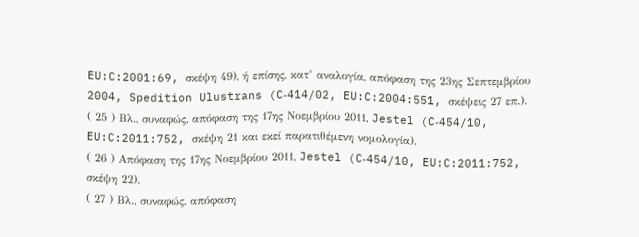EU:C:2001:69, σκέψη 49), ή επίσης, κατ’ αναλογία, απόφαση της 23ης Σεπτεμβρίου 2004, Spedition Ulustrans (C‑414/02, EU:C:2004:551, σκέψεις 27 επ.).
( 25 ) Βλ., συναφώς, απόφαση της 17ης Νοεμβρίου 2011, Jestel (C‑454/10, EU:C:2011:752, σκέψη 21 και εκεί παρατιθέμενη νομολογία).
( 26 ) Απόφαση της 17ης Νοεμβρίου 2011, Jestel (C‑454/10, EU:C:2011:752, σκέψη 22).
( 27 ) Βλ., συναφώς, απόφαση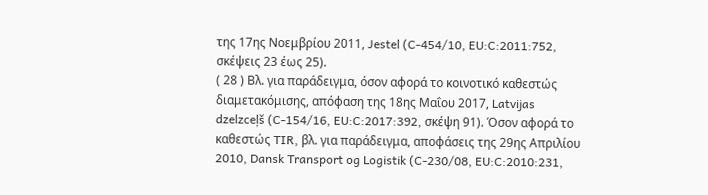της 17ης Νοεμβρίου 2011, Jestel (C‑454/10, EU:C:2011:752, σκέψεις 23 έως 25).
( 28 ) Βλ. για παράδειγμα, όσον αφορά το κοινοτικό καθεστώς διαμετακόμισης, απόφαση της 18ης Μαΐου 2017, Latvijas dzelzceļš (C‑154/16, EU:C:2017:392, σκέψη 91). Όσον αφορά το καθεστώς TIR, βλ. για παράδειγμα, αποφάσεις της 29ης Απριλίου 2010, Dansk Transport og Logistik (C‑230/08, EU:C:2010:231,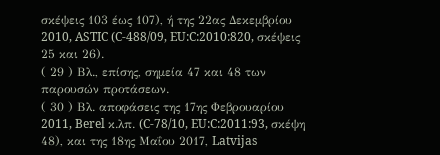σκέψεις 103 έως 107), ή της 22ας Δεκεμβρίου 2010, ASTIC (C‑488/09, EU:C:2010:820, σκέψεις 25 και 26).
( 29 ) Βλ., επίσης, σημεία 47 και 48 των παρουσών προτάσεων.
( 30 ) Βλ. αποφάσεις της 17ης Φεβρουαρίου 2011, Berel κ.λπ. (C‑78/10, EU:C:2011:93, σκέψη 48), και της 18ης Μαΐου 2017, Latvijas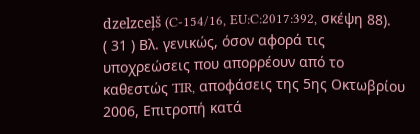dzelzceļš (C‑154/16, EU:C:2017:392, σκέψη 88).
( 31 ) Βλ. γενικώς, όσον αφορά τις υποχρεώσεις που απορρέουν από το καθεστώς TIR, αποφάσεις της 5ης Οκτωβρίου 2006, Επιτροπή κατά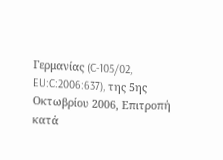Γερμανίας (C‑105/02, EU:C:2006:637), της 5ης Οκτωβρίου 2006, Επιτροπή κατά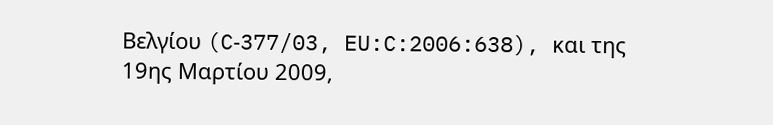Βελγίου (C‑377/03, EU:C:2006:638), και της 19ης Μαρτίου 2009,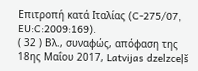Επιτροπή κατά Ιταλίας (C‑275/07, EU:C:2009:169).
( 32 ) Βλ., συναφώς, απόφαση της 18ης Μαΐου 2017, Latvijas dzelzceļš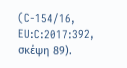(C‑154/16, EU:C:2017:392, σκέψη 89).